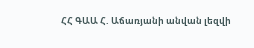ՀՀ ԳԱԱ Հ. Աճառյանի անվան լեզվի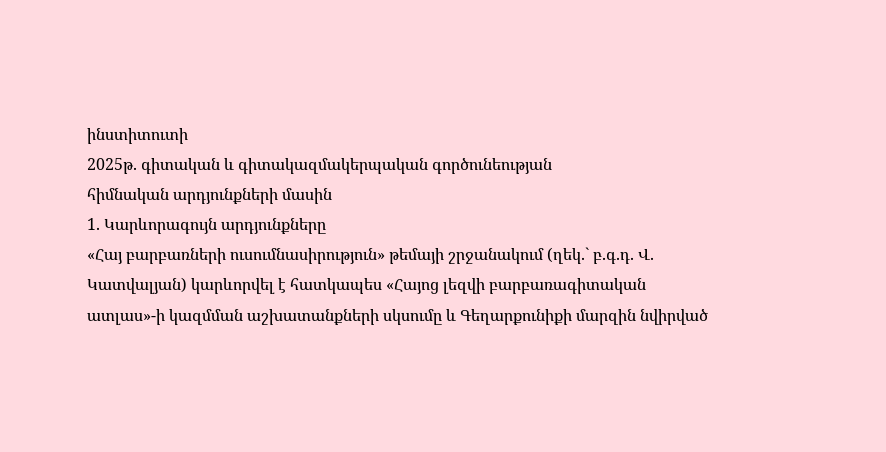ինստիտուտի
2025թ. գիտական և գիտակազմակերպական գործունեության
հիմնական արդյունքների մասին
1. Կարևորագույն արդյունքները
«Հայ բարբառների ուսումնասիրություն» թեմայի շրջանակում (ղեկ.` բ.գ.դ. Վ. Կատվալյան) կարևորվել է հատկապես «Հայոց լեզվի բարբառագիտական ատլաս»-ի կազմման աշխատանքների սկսումը և Գեղարքունիքի մարզին նվիրված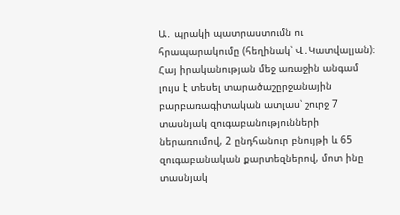Ա․ պրակի պատրաստումն ու հրապարակումը (հեղինակ՝ Վ․Կատվալյան)։ Հայ իրականության մեջ առաջին անգամ լույս է տեսել տարածաշըրջանային բարբառագիտական ատլաս՝ շուրջ 7 տասնյակ զուգաբանությունների ներառումով, 2 ընդհանուր բնույթի և 65 զուգաբանական քարտեզներով, մոտ ինը տասնյակ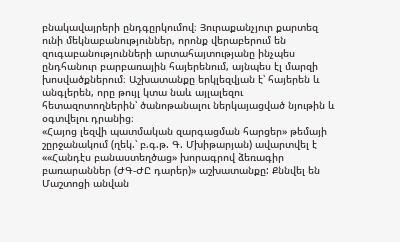բնակավայրերի ընդգըրկումով։ Յուրաքանչյուր քարտեզ ունի մեկնաբանություններ, որոնք վերաբերում են զուգաբանությունների արտահայտությանը ինչպես ընդհանուր բարբառային հայերենում, այնպես էլ մարզի խոսվածքներում։ Աշխատանքը երկլեզվյան է՝ հայերեն և անգլերեն, որը թույլ կտա նաև այլալեզու հետազոտողներին՝ ծանոթանալու ներկայացված նյութին և օգտվելու դրանից։
«Հայոց լեզվի պատմական զարգացման հարցեր» թեմայի շըրջանակում (ղեկ.՝ բ.գ.թ. Գ. Մխիթարյան) ավարտվել է ««Հանդէս բանաստեղծաց» խորագրով ձեռագիր բառարաններ (ԺԳ-ԺԸ դարեր)» աշխատանքը: Քննվել են Մաշտոցի անվան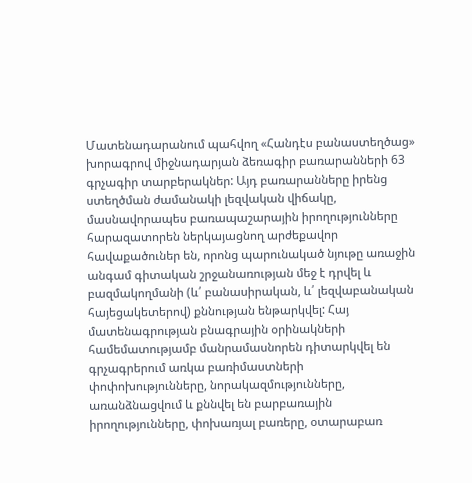Մատենադարանում պահվող «Հանդէս բանաստեղծաց» խորագրով միջնադարյան ձեռագիր բառարանների 63 գրչագիր տարբերակներ: Այդ բառարանները իրենց ստեղծման ժամանակի լեզվական վիճակը, մասնավորապես բառապաշարային իրողությունները հարազատորեն ներկայացնող արժեքավոր հավաքածուներ են, որոնց պարունակած նյութը առաջին անգամ գիտական շրջանառության մեջ է դրվել և բազմակողմանի (և՛ բանասիրական, և՛ լեզվաբանական հայեցակետերով) քննության ենթարկվել: Հայ մատենագրության բնագրային օրինակների համեմատությամբ մանրամասնորեն դիտարկվել են գրչագրերում առկա բառիմաստների փոփոխությունները, նորակազմությունները, առանձնացվում և քննվել են բարբառային իրողությունները, փոխառյալ բառերը, օտարաբառ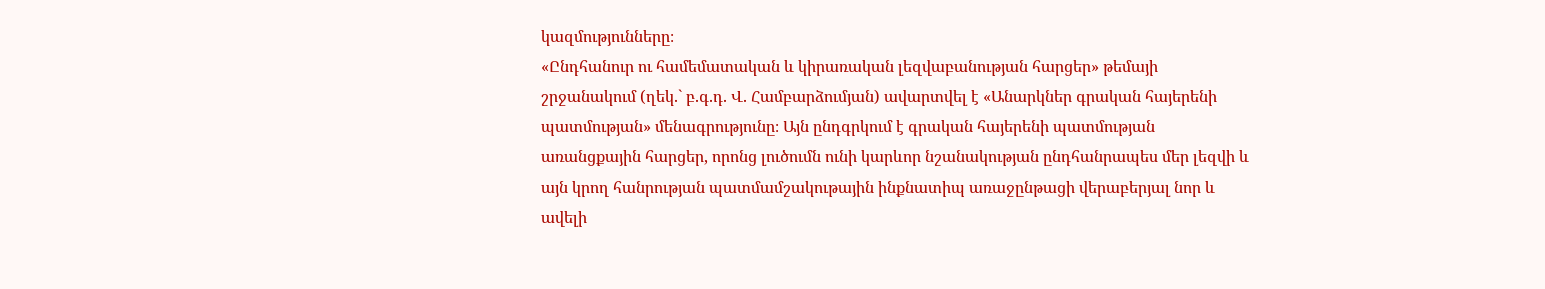կազմությունները։
«Ընդհանուր ու համեմատական և կիրառական լեզվաբանության հարցեր» թեմայի շրջանակում (ղեկ.` բ.գ.դ. Վ. Համբարձումյան) ավարտվել է «Անարկներ գրական հայերենի պատմության» մենագրությունը։ Այն ընդգրկում է գրական հայերենի պատմության առանցքային հարցեր, որոնց լուծումն ունի կարևոր նշանակության ընդհանրապես մեր լեզվի և այն կրող հանրության պատմամշակութային ինքնատիպ առաջընթացի վերաբերյալ նոր և ավելի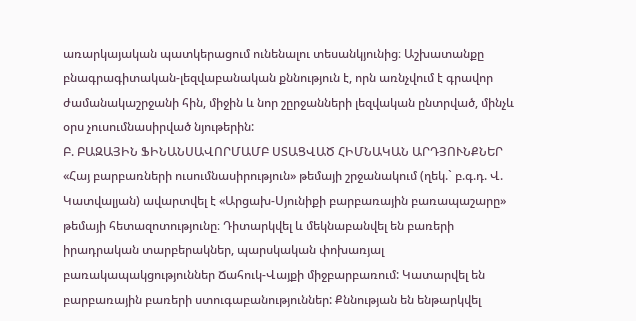առարկայական պատկերացում ունենալու տեսանկյունից։ Աշխատանքը բնագրագիտական-լեզվաբանական քննություն է, որն առնչվում է գրավոր ժամանակաշրջանի հին, միջին և նոր շըրջանների լեզվական ընտրված, մինչև օրս չուսումնասիրված նյութերին:
Բ. ԲԱԶԱՅԻՆ ՖԻՆԱՆՍԱՎՈՐՄԱՄԲ ՍՏԱՑՎԱԾ ՀԻՄՆԱԿԱՆ ԱՐԴՅՈՒՆՔՆԵՐ
«Հայ բարբառների ուսումնասիրություն» թեմայի շրջանակում (ղեկ.` բ.գ.դ. Վ. Կատվալյան) ավարտվել է «Արցախ-Սյունիքի բարբառային բառապաշարը» թեմայի հետազոտությունը։ Դիտարկվել և մեկնաբանվել են բառերի իրադրական տարբերակներ, պարսկական փոխառյալ բառակապակցություններ Ճահուկ-Վայքի միջբարբառում: Կատարվել են բարբառային բառերի ստուգաբանություններ: Քննության են ենթարկվել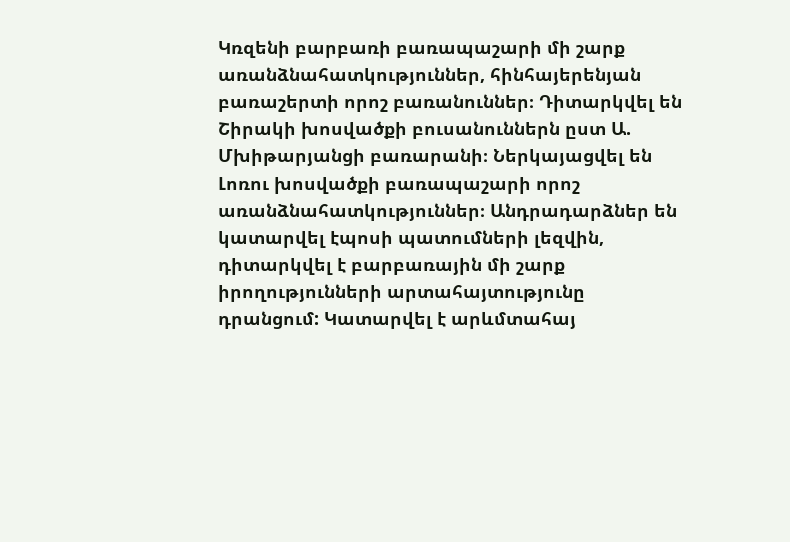Կռզենի բարբառի բառապաշարի մի շարք առանձնահատկություններ, հինհայերենյան բառաշերտի որոշ բառանուններ։ Դիտարկվել են Շիրակի խոսվածքի բուսանուններն ըստ Ա. Մխիթարյանցի բառարանի։ Ներկայացվել են Լոռու խոսվածքի բառապաշարի որոշ առանձնահատկություններ։ Անդրադարձներ են կատարվել էպոսի պատումների լեզվին, դիտարկվել է բարբառային մի շարք իրողությունների արտահայտությունը դրանցում: Կատարվել է արևմտահայ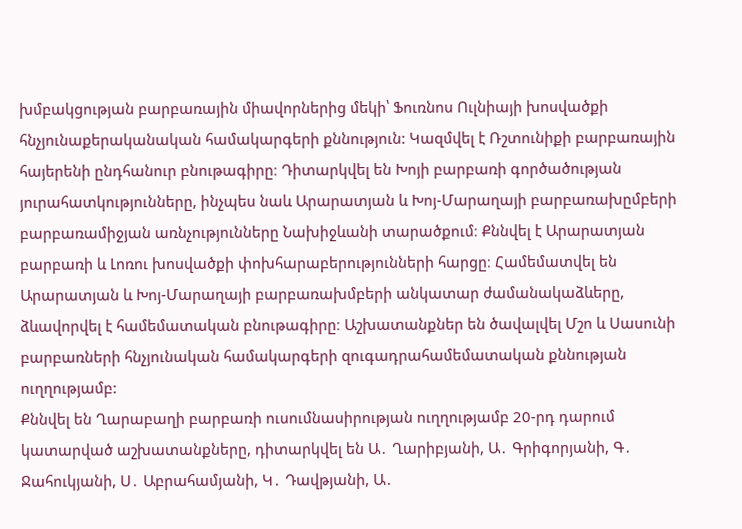խմբակցության բարբառային միավորներից մեկի՝ Ֆուռնոս Ուլնիայի խոսվածքի հնչյունաքերականական համակարգերի քննություն: Կազմվել է Ռշտունիքի բարբառային հայերենի ընդհանուր բնութագիրը։ Դիտարկվել են Խոյի բարբառի գործածության յուրահատկությունները, ինչպես նաև Արարատյան և Խոյ-Մարաղայի բարբառախըմբերի բարբառամիջյան առնչությունները Նախիջևանի տարածքում։ Քննվել է Արարատյան բարբառի և Լոռու խոսվածքի փոխհարաբերությունների հարցը։ Համեմատվել են Արարատյան և Խոյ-Մարաղայի բարբառախմբերի անկատար ժամանակաձևերը, ձևավորվել է համեմատական բնութագիրը։ Աշխատանքներ են ծավալվել Մշո և Սասունի բարբառների հնչյունական համակարգերի զուգադրահամեմատական քննության ուղղությամբ:
Քննվել են Ղարաբաղի բարբառի ուսումնասիրության ուղղությամբ 20-րդ դարում կատարված աշխատանքները, դիտարկվել են Ա․ Ղարիբյանի, Ա․ Գրիգորյանի, Գ․ Ջահուկյանի, Ս․ Աբրահամյանի, Կ․ Դավթյանի, Ա․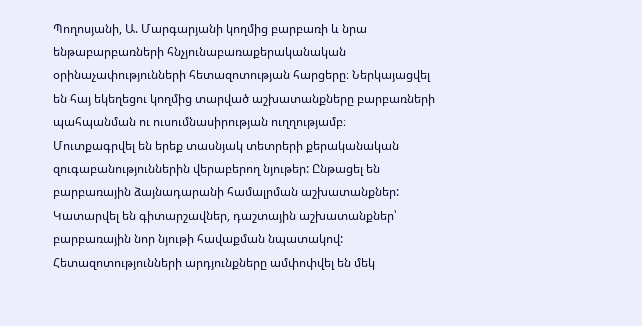Պողոսյանի, Ա. Մարգարյանի կողմից բարբառի և նրա ենթաբարբառների հնչյունաբառաքերականական օրինաչափությունների հետազոտության հարցերը։ Ներկայացվել են հայ եկեղեցու կողմից տարված աշխատանքները բարբառների պահպանման ու ուսումնասիրության ուղղությամբ։
Մուտքագրվել են երեք տասնյակ տետրերի քերականական զուգաբանություններին վերաբերող նյութեր: Ընթացել են բարբառային ձայնադարանի համալրման աշխատանքներ: Կատարվել են գիտարշավներ, դաշտային աշխատանքներ՝ բարբառային նոր նյութի հավաքման նպատակով:
Հետազոտությունների արդյունքները ամփոփվել են մեկ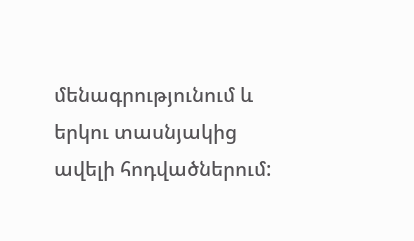մենագրությունում և երկու տասնյակից ավելի հոդվածներում: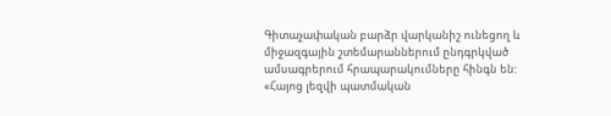Գիտաչափական բարձր վարկանիշ ունեցող և միջազգային շտեմարաններում ընդգրկված ամսագրերում հրապարակումները հինգն են:
«Հայոց լեզվի պատմական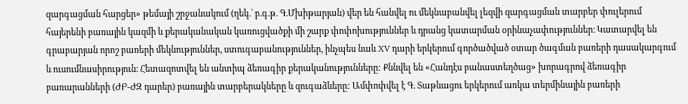զարգացման հարցեր» թեմայի շրջանակում (ղեկ.` բ.գ.թ. Գ.Մխիթարյան) վեր են հանվել ու մեկնաբանվել լեզվի զարգացման տարբեր փուլերում հայերենի բառային կազմի և քերականական կառուցվածքի մի շարք փոփոխություններ և դրանց կատարման օրինաչափություններ։ Կատարվել են գրաբարյան որոշ բառերի մեկնություններ, ստուգաբանություններ, ինչպես նաև XV դարի երկերում գործածված օտար ծագման բառերի դասակարգում և ուսումնասիրություն։ Հետազոտվել են անտիպ ձեռագիր քերականությունները: Քննվել են «Հանդէս բանաստեղծաց» խորագրով ձեռագիր բառարանների (ԺԲ-ԺԶ դարեր) բառային տարբերակները և զուգաձևերը: Ամփոփվել է Գ. Տաթևացու երկերում առկա տերմինային բառերի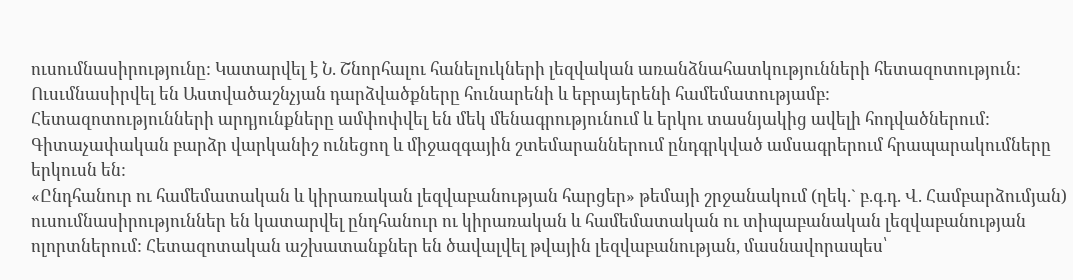ուսումնասիրությունը: Կատարվել է Ն. Շնորհալու հանելուկների լեզվական առանձնահատկությունների հետազոտություն: Ուսւմնասիրվել են Աստվածաշնչյան դարձվածքները հունարենի և եբրայերենի համեմատությամբ:
Հետազոտությունների արդյունքները ամփոփվել են մեկ մենագրությունում և երկու տասնյակից ավելի հոդվածներում: Գիտաչափական բարձր վարկանիշ ունեցող և միջազգային շտեմարաններում ընդգրկված ամսագրերում հրապարակումները երկուսն են:
«Ընդհանուր ու համեմատական և կիրառական լեզվաբանության հարցեր» թեմայի շրջանակում (ղեկ.` բ.գ.դ. Վ. Համբարձումյան) ուսումնասիրություններ են կատարվել ընդհանուր ու կիրառական և համեմատական ու տիպաբանական լեզվաբանության ոլորտներում: Հետազոտական աշխատանքներ են ծավալվել թվային լեզվաբանության, մասնավորապես՝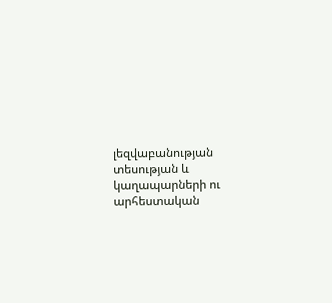լեզվաբանության տեսության և կաղապարների ու արհեստական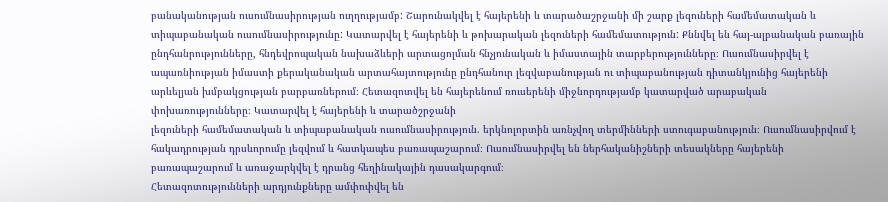բանականության ուսումնասիրության ուղղությամբ: Շարունակվել է հայերենի և տարածաշրջանի մի շարք լեզուների համեմատական և տիպաբանական ուսումնասիրությունը: Կատարվել է հայերենի և թոխարական լեզուների համեմատություն: Քննվել են հայ-ալբանական բառային ընդհանրությունները, հնդեվրոպական նախաձևերի արտացոլման հնչյունական և իմաստային տարբերությունները։ Ուսումնասիրվել է ապառնիության իմաստի քերականական արտահայտությունը ընդհանուր լեզվաբանության ու տիպաբանության դիտանկյունից հայերենի արևելյան խմբակցության բարբառներում։ Հետազոտվել են հայերենում ռուսերենի միջնորդությամբ կատարված արաբական փոխառությունները։ Կատարվել է հայերենի և տարածշրջանի
լեզուների համեմատական և տիպաբանական ուսումնասիրություն. երկնոլորտին առնչվող տերմինների ստուգաբանություն։ Ուսումնասիրվում է հակադրության դրսևորումը լեզվում և հատկապես բառապաշարում։ Ուսումնասիրվել են ներհականիշների տեսակները հայերենի բառապաշարում և առաջարկվել է դրանց հեղինակային դասակարգում։
Հետազոտությունների արդյունքները ամփոփվել են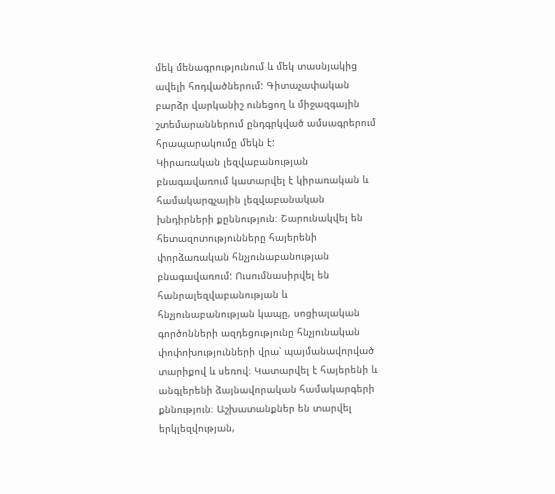մեկ մենագրությունում և մեկ տասնյակից ավելի հոդվածներում: Գիտաչափական բարձր վարկանիշ ունեցող և միջազգային շտեմարաններում ընդգրկված ամսագրերում հրապարակումը մեկն է:
Կիրառական լեզվաբանության բնագավառում կատարվել է կիրառական և համակարգչային լեզվաբանական խնդիրների քըննություն։ Շարունակվել են հետազոտությունները հայերենի փորձառական հնչյունաբանության բնագավառում: Ուսումնասիրվել են հանրալեզվաբանության և հնչյունաբանության կապը, սոցիալական գործոնների ազդեցությունը հնչյունական փոփոխությունների վրա՝ պայմանավորված տարիքով և սեռով։ Կատարվել է հայերենի և անգլերենի ձայնավորական համակարգերի քննություն։ Աշխատանքներ են տարվել երկլեզվության,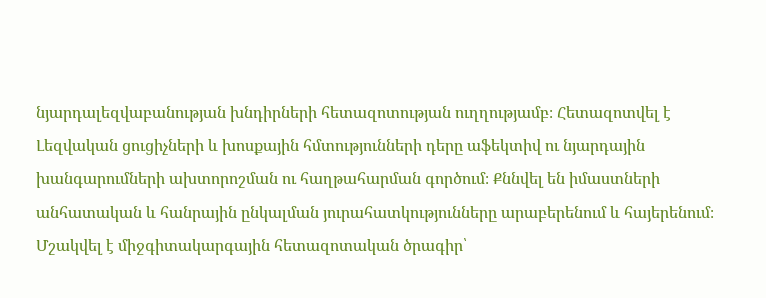նյարդալեզվաբանության խնդիրների հետազոտության ուղղությամբ։ Հետազոտվել է Լեզվական ցուցիչների և խոսքային հմտությունների դերը աֆեկտիվ ու նյարդային խանգարումների ախտորոշման ու հաղթահարման գործում։ Քննվել են իմաստների անհատական և հանրային ընկալման յուրահատկությունները արաբերենում և հայերենում։ Մշակվել է միջգիտակարգային հետազոտական ծրագիր՝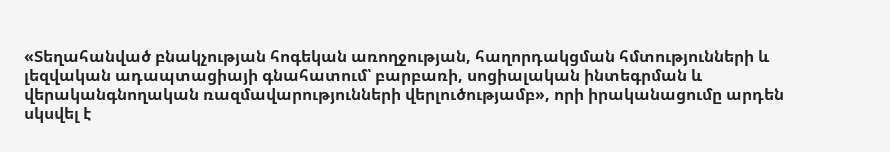«Տեղահանված բնակչության հոգեկան առողջության, հաղորդակցման հմտությունների և լեզվական ադապտացիայի գնահատում՝ բարբառի, սոցիալական ինտեգրման և վերականգնողական ռազմավարությունների վերլուծությամբ», որի իրականացումը արդեն սկսվել է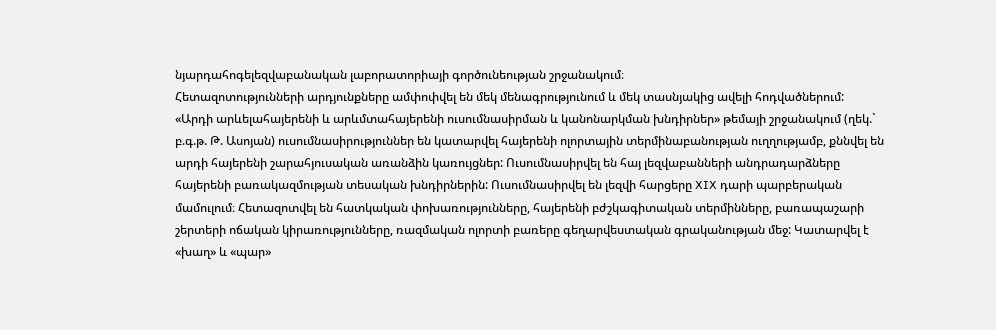նյարդահոգելեզվաբանական լաբորատորիայի գործունեության շրջանակում։
Հետազոտությունների արդյունքները ամփոփվել են մեկ մենագրությունում և մեկ տասնյակից ավելի հոդվածներում:
«Արդի արևելահայերենի և արևմտահայերենի ուսումնասիրման և կանոնարկման խնդիրներ» թեմայի շրջանակում (ղեկ.` բ.գ.թ. Թ. Ասոյան) ուսումնասիրություններ են կատարվել հայերենի ոլորտային տերմինաբանության ուղղությամբ, քննվել են արդի հայերենի շարահյուսական առանձին կառույցներ: Ուսումնասիրվել են հայ լեզվաբանների անդրադարձները հայերենի բառակազմության տեսական խնդիրներին: Ուսումնասիրվել են լեզվի հարցերը XIX դարի պարբերական մամուլում։ Հետազոտվել են հատկական փոխառությունները, հայերենի բժշկագիտական տերմինները, բառապաշարի շերտերի ոճական կիրառությունները, ռազմական ոլորտի բառերը գեղարվեստական գրականության մեջ: Կատարվել է «խաղ» և «պար»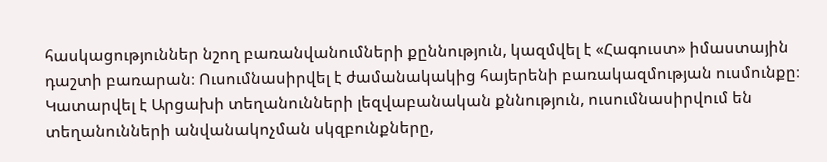հասկացություններ նշող բառանվանումների քըննություն, կազմվել է «Հագուստ» իմաստային դաշտի բառարան։ Ուսումնասիրվել է ժամանակակից հայերենի բառակազմության ուսմունքը։ Կատարվել է Արցախի տեղանունների լեզվաբանական քննություն, ուսումնասիրվում են տեղանունների անվանակոչման սկզբունքները,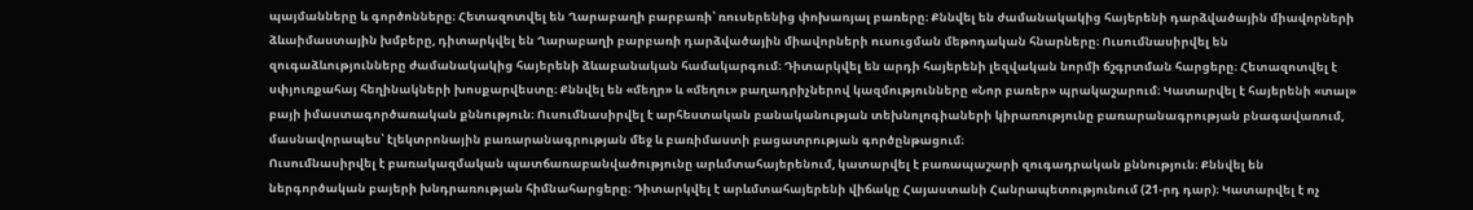պայմանները և գործոնները։ Հետազոտվել են Ղարաբաղի բարբառի՝ ռուսերենից փոխառյալ բառերը։ Քննվել են ժամանակակից հայերենի դարձվածային միավորների ձևաիմաստային խմբերը, դիտարկվել են Ղարաբաղի բարբառի դարձվածային միավորների ուսուցման մեթոդական հնարները։ Ուսումնասիրվել են զուգաձևությունները ժամանակակից հայերենի ձևաբանական համակարգում։ Դիտարկվել են արդի հայերենի լեզվական նորմի ճշգրտման հարցերը։ Հետազոտվել է սփյուռքահայ հեղինակների խոսքարվեստը։ Քննվել են «մեղր» և «մեղու» բաղադրիչներով կազմությունները «Նոր բառեր» պրակաշարում։ Կատարվել է հայերենի «տալ» բայի իմաստագործառական քննություն։ Ուսումնասիրվել է արհեստական բանականության տեխնոլոգիաների կիրառությունը բառարանագրության բնագավառում, մասնավորապես՝ էլեկտրոնային բառարանագրության մեջ և բառիմաստի բացատրության գործընթացում։
Ուսումնասիրվել է բառակազմական պատճառաբանվածությունը արևմտահայերենում, կատարվել է բառապաշարի զուգադրական քննություն։ Քննվել են ներգործական բայերի խնդրառության հիմնահարցերը։ Դիտարկվել է արևմտահայերենի վիճակը Հայաստանի Հանրապետությունում (21-րդ դար)։ Կատարվել է ոչ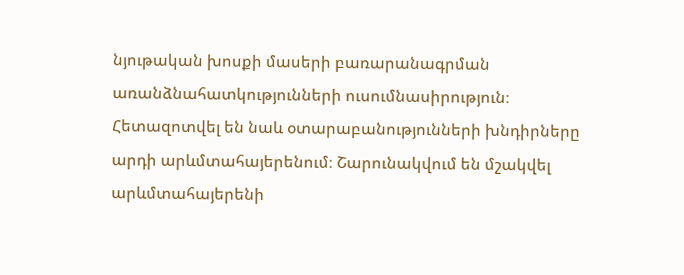նյութական խոսքի մասերի բառարանագրման առանձնահատկությունների ուսումնասիրություն։ Հետազոտվել են նաև օտարաբանությունների խնդիրները արդի արևմտահայերենում։ Շարունակվում են մշակվել արևմտահայերենի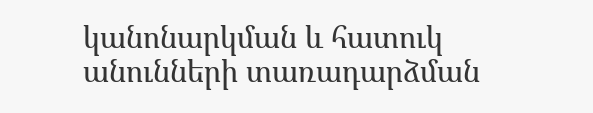կանոնարկման և հատուկ անունների տառադարձման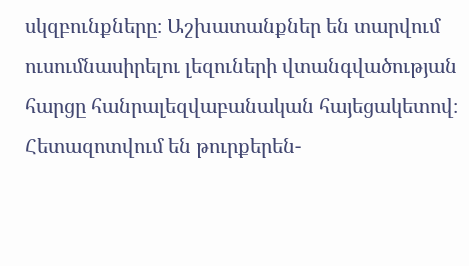սկզբունքները։ Աշխատանքներ են տարվում ուսումնասիրելու լեզուների վտանգվածության հարցը հանրալեզվաբանական հայեցակետով։ Հետազոտվում են թուրքերեն-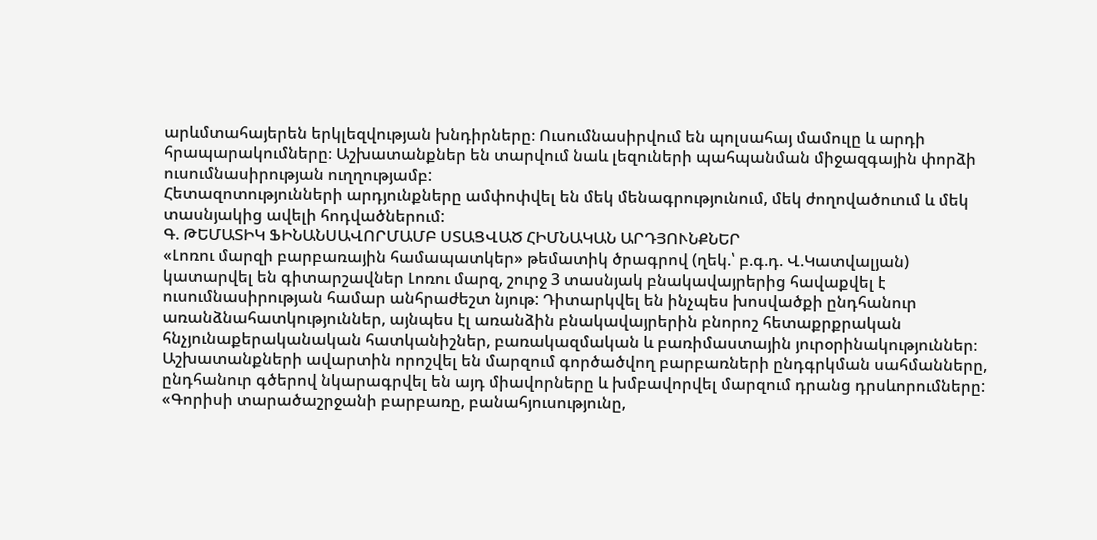արևմտահայերեն երկլեզվության խնդիրները։ Ուսումնասիրվում են պոլսահայ մամուլը և արդի հրապարակումները։ Աշխատանքներ են տարվում նաև լեզուների պահպանման միջազգային փորձի ուսումնասիրության ուղղությամբ:
Հետազոտությունների արդյունքները ամփոփվել են մեկ մենագրությունում, մեկ ժողովածուում և մեկ տասնյակից ավելի հոդվածներում:
Գ. ԹԵՄԱՏԻԿ ՖԻՆԱՆՍԱՎՈՐՄԱՄԲ ՍՏԱՑՎԱԾ ՀԻՄՆԱԿԱՆ ԱՐԴՅՈՒՆՔՆԵՐ
«Լոռու մարզի բարբառային համապատկեր» թեմատիկ ծրագրով (ղեկ.՝ բ.գ.դ. Վ.Կատվալյան) կատարվել են գիտարշավներ Լոռու մարզ, շուրջ 3 տասնյակ բնակավայրերից հավաքվել է ուսումնասիրության համար անհրաժեշտ նյութ: Դիտարկվել են ինչպես խոսվածքի ընդհանուր առանձնահատկություններ, այնպես էլ առանձին բնակավայրերին բնորոշ հետաքրքրական հնչյունաքերականական հատկանիշներ, բառակազմական և բառիմաստային յուրօրինակություններ։ Աշխատանքների ավարտին որոշվել են մարզում գործածվող բարբառների ընդգրկման սահմանները, ընդհանուր գծերով նկարագրվել են այդ միավորները և խմբավորվել մարզում դրանց դրսևորումները:
«Գորիսի տարածաշրջանի բարբառը, բանահյուսությունը,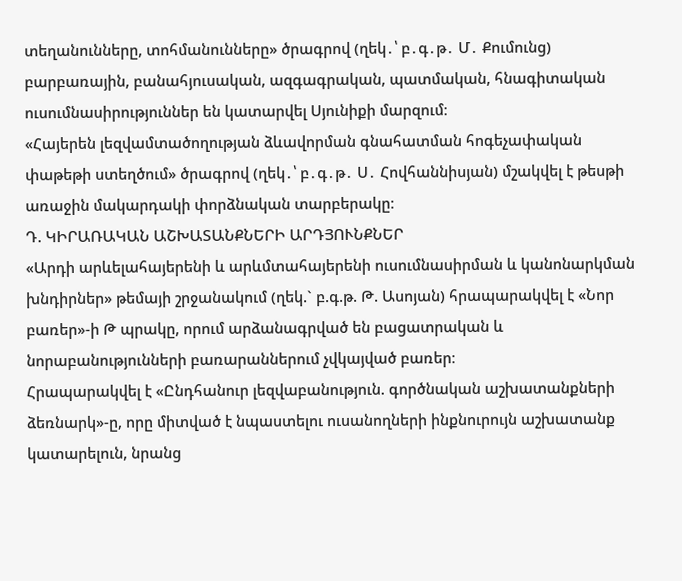տեղանունները, տոհմանունները» ծրագրով (ղեկ․՝ բ․գ․թ․ Մ․ Քումունց) բարբառային, բանահյուսական, ազգագրական, պատմական, հնագիտական ուսումնասիրություններ են կատարվել Սյունիքի մարզում։
«Հայերեն լեզվամտածողության ձևավորման գնահատման հոգեչափական փաթեթի ստեղծում» ծրագրով (ղեկ․՝ բ․գ․թ․ Ս․ Հովհաննիսյան) մշակվել է թեսթի առաջին մակարդակի փորձնական տարբերակը։
Դ. ԿԻՐԱՌԱԿԱՆ ԱՇԽԱՏԱՆՔՆԵՐԻ ԱՐԴՅՈՒՆՔՆԵՐ
«Արդի արևելահայերենի և արևմտահայերենի ուսումնասիրման և կանոնարկման խնդիրներ» թեմայի շրջանակում (ղեկ.` բ.գ.թ. Թ. Ասոյան) հրապարակվել է «Նոր բառեր»-ի Թ պրակը, որում արձանագրված են բացատրական և նորաբանությունների բառարաններում չվկայված բառեր։
Հրապարակվել է «Ընդհանուր լեզվաբանություն. գործնական աշխատանքների ձեռնարկ»-ը, որը միտված է նպաստելու ուսանողների ինքնուրույն աշխատանք կատարելուն, նրանց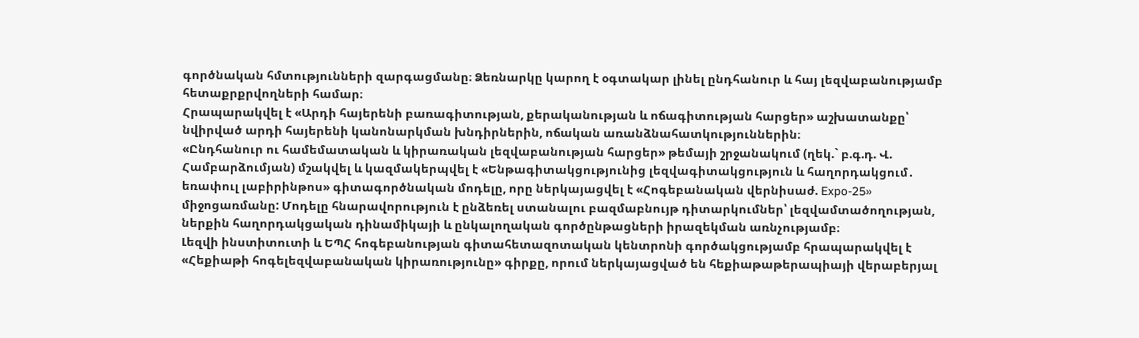գործնական հմտությունների զարգացմանը։ Ձեռնարկը կարող է օգտակար լինել ընդհանուր և հայ լեզվաբանությամբ հետաքրքրվողների համար։
Հրապարակվել է «Արդի հայերենի բառագիտության, քերականության և ոճագիտության հարցեր» աշխատանքը՝ նվիրված արդի հայերենի կանոնարկման խնդիրներին, ոճական առանձնահատկություններին։
«Ընդհանուր ու համեմատական և կիրառական լեզվաբանության հարցեր» թեմայի շրջանակում (ղեկ.` բ.գ.դ. Վ. Համբարձումյան) մշակվել և կազմակերպվել է «Ենթագիտակցությունից լեզվագիտակցություն և հաղորդակցում․ եռափուլ լաբիրինթոս» գիտագործնական մոդելը, որը ներկայացվել է «Հոգեբանական վերնիսաժ. Expo-25» միջոցառմանը: Մոդելը հնարավորություն է ընձեռել ստանալու բազմաբնույթ դիտարկումներ՝ լեզվամտածողության, ներքին հաղորդակցական դինամիկայի և ընկալողական գործընթացների իրազեկման առնչությամբ։
Լեզվի ինստիտուտի և ԵՊՀ հոգեբանության գիտահետազոտական կենտրոնի գործակցությամբ հրապարակվել է «Հեքիաթի հոգելեզվաբանական կիրառությունը» գիրքը, որում ներկայացված են հեքիաթաթերապիայի վերաբերյալ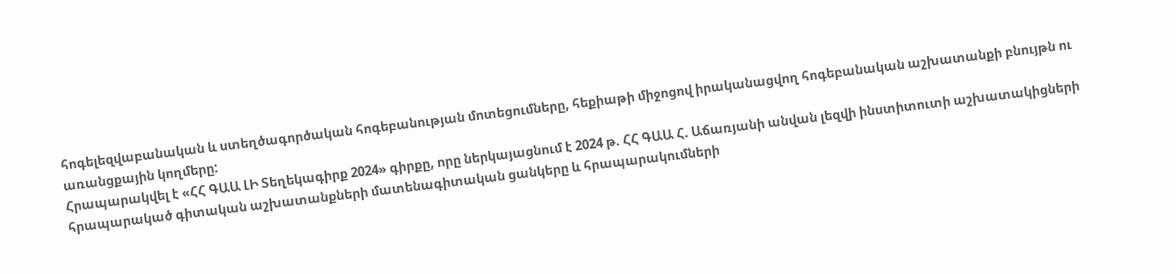հոգելեզվաբանական և ստեղծագործական հոգեբանության մոտեցումները, հեքիաթի միջոցով իրականացվող հոգեբանական աշխատանքի բնույթն ու առանցքային կողմերը:
Հրապարակվել է «ՀՀ ԳԱԱ ԼԻ Տեղեկագիրք 2024» գիրքը, որը ներկայացնում է 2024 թ. ՀՀ ԳԱԱ Հ. Աճառյանի անվան լեզվի ինստիտուտի աշխատակիցների հրապարակած գիտական աշխատանքների մատենագիտական ցանկերը և հրապարակումների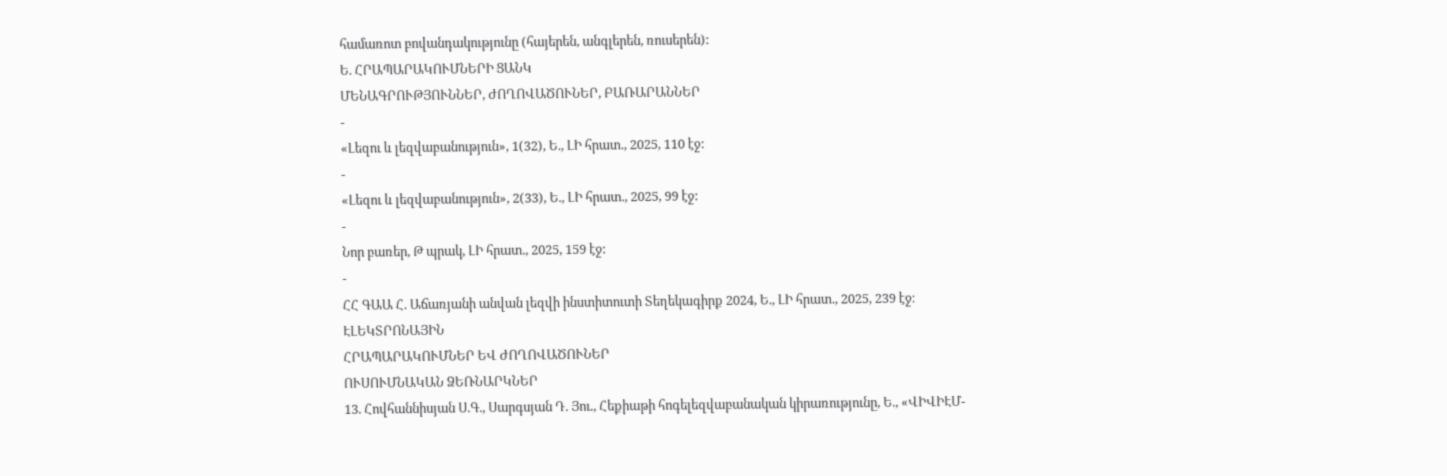համառոտ բովանդակությունը (հայերեն, անգլերեն, ռուսերեն):
Ե. ՀՐԱՊԱՐԱԿՈՒՄՆԵՐԻ ՑԱՆԿ
ՄԵՆԱԳՐՈՒԹՅՈՒՆՆԵՐ, ԺՈՂՈՎԱԾՈՒՆԵՐ, ԲԱՌԱՐԱՆՆԵՐ
-
«Լեզու և լեզվաբանություն», 1(32), Ե., ԼԻ հրատ., 2025, 110 էջ:
-
«Լեզու և լեզվաբանություն», 2(33), Ե., ԼԻ հրատ., 2025, 99 էջ:
-
Նոր բառեր, Թ պրակ, ԼԻ հրատ., 2025, 159 էջ:
-
ՀՀ ԳԱԱ Հ. Աճառյանի անվան լեզվի ինստիտուտի Տեղեկագիրք 2024, Ե., ԼԻ հրատ., 2025, 239 էջ։
ԷԼԵԿՏՐՈՆԱՅԻՆ
ՀՐԱՊԱՐԱԿՈՒՄՆԵՐ ԵՎ ԺՈՂՈՎԱԾՈՒՆԵՐ
ՈՒՍՈՒՄՆԱԿԱՆ ՁԵՌՆԱՐԿՆԵՐ
13. Հովհաննիսյան Ս.Գ., Սարգսյան Դ. Յու., Հեքիաթի հոգելեզվաբանական կիրառությունը, Ե., «ՎԻՎԻԷՄ-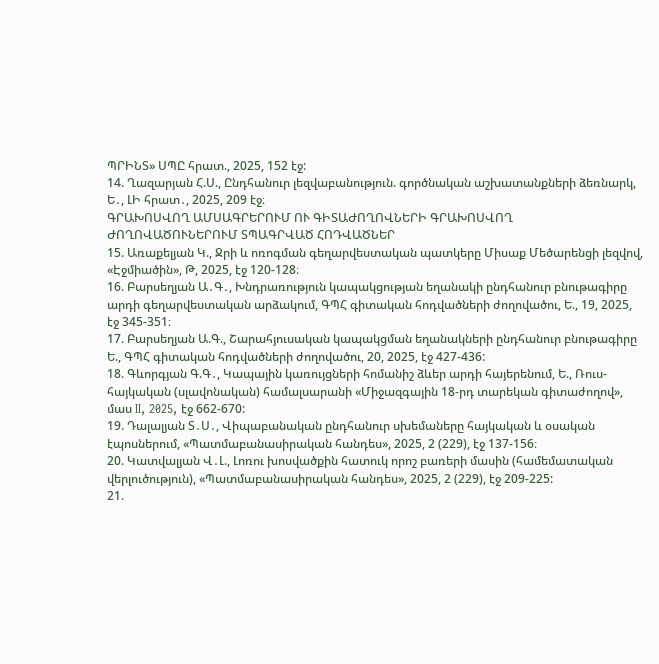ՊՐԻՆՏ» ՍՊԸ հրատ., 2025, 152 էջ:
14. Ղազարյան Հ.Ս., Ընդհանուր լեզվաբանություն. գործնական աշխատանքների ձեռնարկ, Ե․, ԼԻ հրատ․, 2025, 209 էջ։
ԳՐԱԽՈՍՎՈՂ ԱՄՍԱԳՐԵՐՈՒՄ ՈՒ ԳԻՏԱԺՈՂՈՎՆԵՐԻ ԳՐԱԽՈՍՎՈՂ ԺՈՂՈՎԱԾՈՒՆԵՐՈՒՄ ՏՊԱԳՐՎԱԾ ՀՈԴՎԱԾՆԵՐ
15. Առաքելյան Կ., Ջրի և ոռոգման գեղարվեստական պատկերը Միսաք Մեծարենցի լեզվով, «Էջմիածին», Թ, 2025, էջ 120-128։
16. Բարսեղյան Ա․Գ․, Խնդրառություն կապակցության եղանակի ընդհանուր բնութագիրը արդի գեղարվեստական արձակում, ԳՊՀ գիտական հոդվածների ժողովածու, Ե., 19, 2025, էջ 345-351։
17. Բարսեղյան Ա.Գ., Շարահյուսական կապակցման եղանակների ընդհանուր բնութագիրը Ե., ԳՊՀ գիտական հոդվածների ժողովածու, 20, 2025, էջ 427-436:
18. Գևորգյան Գ.Գ․, Կապային կառույցների հոմանիշ ձևեր արդի հայերենում, Ե., Ռուս-հայկական (սլավոնական) համալսարանի «Միջազգային 18-րդ տարեկան գիտաժողով», մաս II, 2025, էջ 662-670:
19. Դալալյան Տ․Ս․, Վիպաբանական ընդհանուր սխեմաները հայկական և օսական էպոսներում, «Պատմաբանասիրական հանդես», 2025, 2 (229), էջ 137-156։
20. Կատվալյան Վ․Լ., Լոռու խոսվածքին հատուկ որոշ բառերի մասին (համեմատական վերլուծություն), «Պատմաբանասիրական հանդես», 2025, 2 (229), էջ 209-225:
21.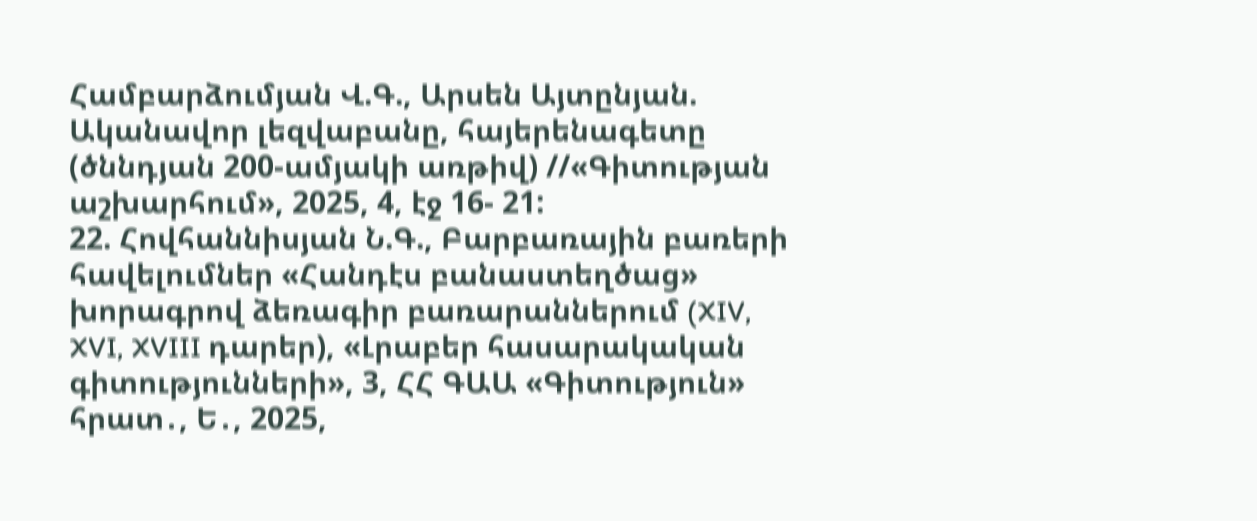Համբարձումյան Վ.Գ., Արսեն Այտընյան. Ականավոր լեզվաբանը, հայերենագետը (ծննդյան 200-ամյակի առթիվ) //«Գիտության աշխարհում», 2025, 4, էջ 16- 21:
22. Հովհաննիսյան Ն.Գ., Բարբառային բառերի հավելումներ «Հանդէս բանաստեղծաց» խորագրով ձեռագիր բառարաններում (XIV, XVI, XVIII դարեր), «Լրաբեր հասարակական գիտությունների», 3, ՀՀ ԳԱԱ «Գիտություն» հրատ․, Ե․, 2025,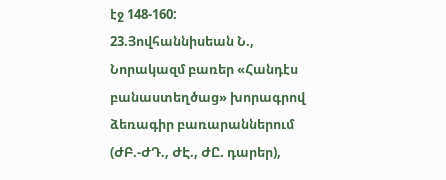էջ 148-160:
23.Յովհաննիսեան Ն., Նորակազմ բառեր «Հանդէս բանաստեղծաց» խորագրով ձեռագիր բառարաններում (ԺԲ.-ԺԴ., ԺԷ., ԺԸ. դարեր),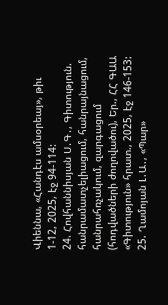Վիեննա, «Հանդէս ամսօրեայ», թիւ 1-12, 2025, էջ 94-114:
24. Հովհաննիսյան Ս․Գ․, Գիտություն. հանրամատչելիացում, հանրայնացում, հանրահռչակում, զարգացում (հոդվածների ժողովածու), Եր., ՀՀ ԳԱԱ «Գիտություն» հրատ., 2025, էջ 146-153:
25. Ղամոյան Լ․Ա․, «Պար»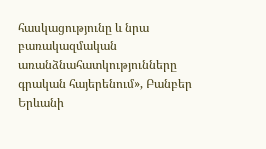հասկացությունը և նրա բառակազմական առանձնահատկությունները գրական հայերենում», Բանբեր Երևանի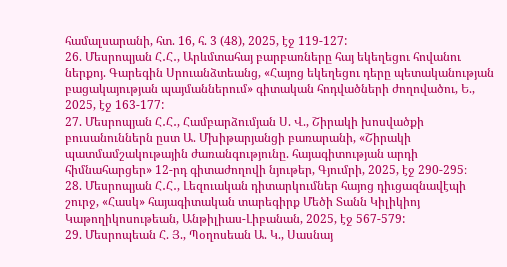համալսարանի, հտ. 16, հ. 3 (48), 2025, էջ 119-127:
26. Մեսրոպյան Հ․Հ․, Արևմտահայ բարբառները հայ եկեղեցու հովանու ներքոյ. Գարեգին Սրուանձտեանց, «Հայոց եկեղեցու դերը պետականության բացակայության պայմաններում» գիտական հոդվածների ժողովածու, Ե., 2025, էջ 163-177:
27. Մեսրոպյան Հ․Հ․, Համբարձումյան Ս. Վ., Շիրակի խոսվածքի բուսանուններն ըստ Ա. Մխիթարյանցի բառարանի, «Շիրակի պատմամշակութային ժառանգությունը. հայագիտության արդի հիմնահարցեր» 12-րդ գիտաժողովի նյութեր, Գյումրի, 2025, էջ 290-295։
28. Մեսրոպյան Հ․Հ․, Լեզուական դիտարկումներ հայոց դիւցազնավէպի շուրջ, «Հասկ» հայագիտական տարեգիրք Մեծի Տանն Կիլիկիոյ Կաթողիկոսութեան, Անթիլիաս-Լիբանան, 2025, էջ 567-579:
29. Մեսրոպեան Հ. Յ., Պօղոսեան Ա. Կ., Սասնայ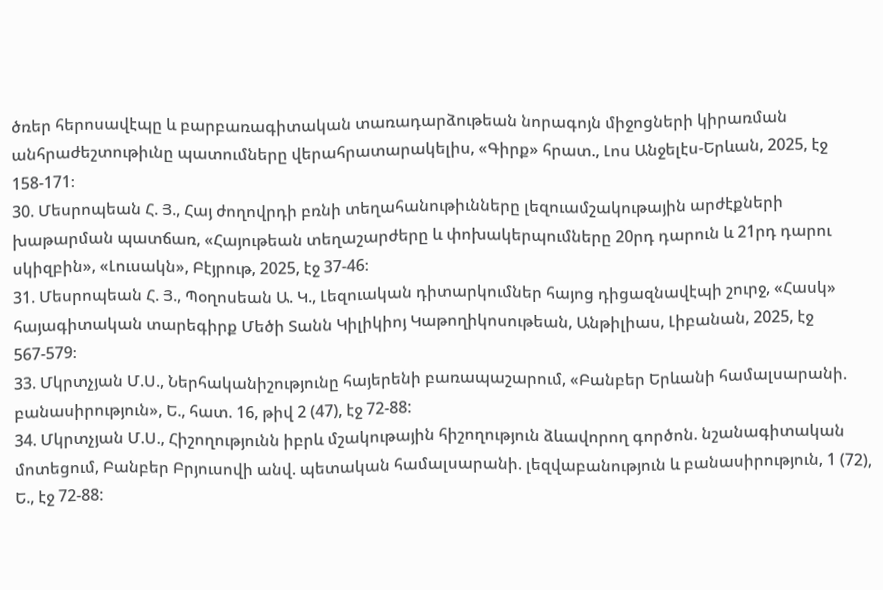ծռեր հերոսավէպը և բարբառագիտական տառադարձութեան նորագոյն միջոցների կիրառման անհրաժեշտութիւնը պատումները վերահրատարակելիս, «Գիրք» հրատ., Լոս Անջելէս-Երևան, 2025, էջ 158-171։
30. Մեսրոպեան Հ. Յ., Հայ ժողովրդի բռնի տեղահանութիւնները լեզուամշակութային արժէքների խաթարման պատճառ, «Հայութեան տեղաշարժերը և փոխակերպումները 20րդ դարուն և 21րդ դարու սկիզբին», «Լուսակն», Բէյրութ, 2025, էջ 37-46։
31. Մեսրոպեան Հ. Յ., Պօղոսեան Ա. Կ., Լեզուական դիտարկումներ հայոց դիցազնավէպի շուրջ, «Հասկ» հայագիտական տարեգիրք Մեծի Տանն Կիլիկիոյ Կաթողիկոսութեան, Անթիլիաս, Լիբանան, 2025, էջ 567-579։
33. Մկրտչյան Մ.Ս., Ներհականիշությունը հայերենի բառապաշարում, «Բանբեր Երևանի համալսարանի. բանասիրություն», Ե., հատ. 16, թիվ 2 (47), էջ 72-88:
34. Մկրտչյան Մ.Ս., Հիշողությունն իբրև մշակութային հիշողություն ձևավորող գործոն. նշանագիտական մոտեցում, Բանբեր Բրյուսովի անվ. պետական համալսարանի. լեզվաբանություն և բանասիրություն, 1 (72), Ե., էջ 72-88: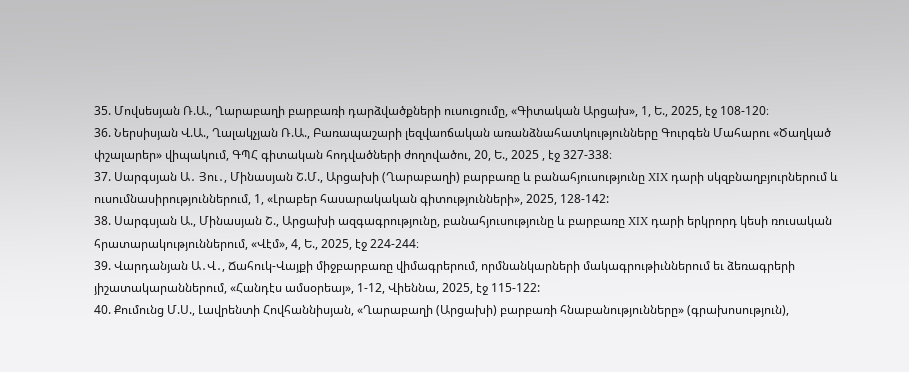35. Մովսեսյան Ռ.Ա., Ղարաբաղի բարբառի դարձվածքների ուսուցումը, «Գիտական Արցախ», 1, Ե., 2025, էջ 108-120։
36. Ներսիսյան Վ.Ա., Ղալակչյան Ռ.Ա., Բառապաշարի լեզվաոճական առանձնահատկությունները Գուրգեն Մահարու «Ծաղկած փշալարեր» վիպակում, ԳՊՀ գիտական հոդվածների ժողովածու, 20, Ե., 2025 , էջ 327-338։
37. Սարգսյան Ա․ Յու․, Մինասյան Շ.Մ., Արցախի (Ղարաբաղի) բարբառը և բանահյուսությունը XIX դարի սկզբնաղբյուրներում և ուսումնասիրություններում, 1, «Լրաբեր հասարակական գիտությունների», 2025, 128-142:
38. Սարգսյան Ա., Մինասյան Շ., Արցախի ազգագրությունը, բանահյուսությունը և բարբառը XIX դարի երկրորդ կեսի ռուսական հրատարակություններում, «Վէմ», 4, Ե., 2025, էջ 224-244։
39. Վարդանյան Ա․Վ․, Ճահուկ-Վայքի միջբարբառը վիմագրերում, որմնանկարների մակագրութիւններում եւ ձեռագրերի յիշատակարաններում, «Հանդէս ամսօրեայ», 1-12, Վիեննա, 2025, էջ 115-122:
40. Քումունց Մ.Ս., Լավրենտի Հովհաննիսյան, «Ղարաբաղի (Արցախի) բարբառի հնաբանությունները» (գրախոսություն),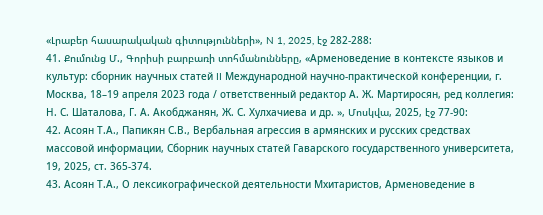«Լրաբեր հասարակական գիտությունների», N 1, 2025, էջ 282-288:
41. Քումունց Մ., Գորիսի բարբառի տոհմանունները, «Арменоведение в контексте языков и культур: сборник научных статей II Международной научно-практической конференции, г. Москва, 18–19 апреля 2023 года / ответственный редактор А. Ж. Мартиросян, ред коллегия: Н. С. Шаталова, Г. А. Акобджанян, Ж. С. Хулхачиева и др. », Մոսկվա, 2025, էջ 77-90:
42. Асоян Т.А., Папикян С.В., Вербальная агрессия в армянских и русских средствах массовой информации, Сборник научных статей Гаварского государственного университета, 19, 2025, ст. 365-374.
43. Асоян Т.А., О лексикографической деятельности Мхитаристов, Арменоведение в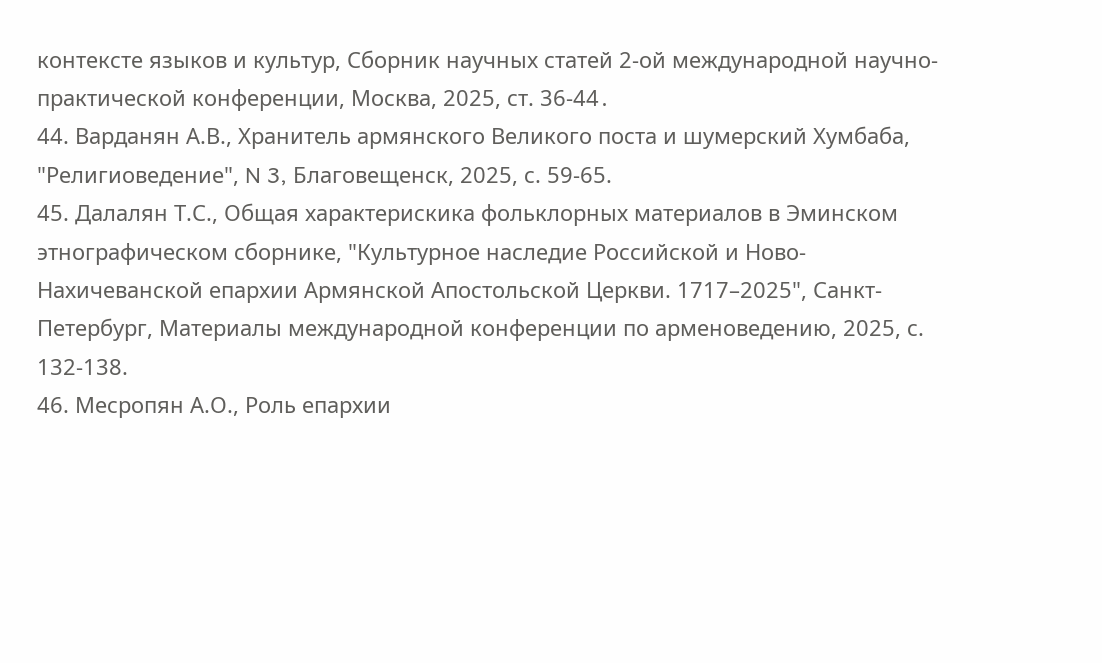контексте языков и культур, Сборник научных статей 2-ой международной научно-практической конференции, Москва, 2025, ст. 36-44․
44. Варданян А.В., Хранитель армянского Великого поста и шумерский Хумбаба, "Религиоведение", N 3, Благовещенск, 2025, с. 59-65.
45. Далалян Т.С., Общая характерискика фольклорных материалов в Эминском этнографическом сборнике, "Культурное наследие Российской и Ново-Нахичеванской епархии Армянской Апостольской Церкви. 1717–2025", Санкт-Петербург, Материалы международной конференции по арменоведению, 2025, с. 132-138.
46. Месропян А.О., Роль епархии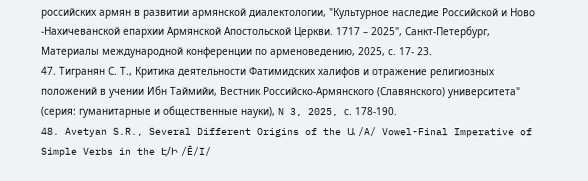российских армян в развитии армянской диалектологии, "Культурное наследие Российской и Ново -Нахичеванской епархии Армянской Апостольской Церкви. 1717 – 2025", Санкт-Петербург, Материалы международной конференции по арменоведению, 2025, с. 17- 23.
47. Тигранян С. Т., Критика деятельности Фатимидских халифов и отражение религиозных положений в учении Ибн Таймийи, Вестник Российско-Армянского (Славянского) университета" (серия: гуманитарные и общественные науки), N 3, 2025, с. 178-190.
48. Avetyan S.R., Several Different Origins of the Ա /A/ Vowel-Final Imperative of Simple Verbs in the Է/Ի /Ē/I/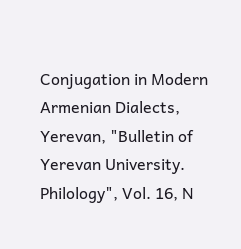Conjugation in Modern Armenian Dialects, Yerevan, "Bulletin of Yerevan University. Philology", Vol. 16, N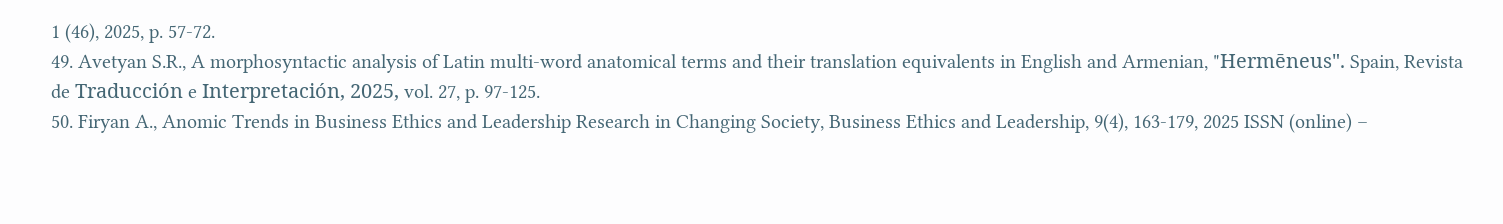1 (46), 2025, p. 57-72.
49. Avetyan S.R., A morphosyntactic analysis of Latin multi-word anatomical terms and their translation equivalents in English and Armenian, "Hermēneus". Spain, Revista de Traducción e Interpretación, 2025, vol. 27, p. 97-125.
50. Firyan A., Anomic Trends in Business Ethics and Leadership Research in Changing Society, Business Ethics and Leadership, 9(4), 163-179, 2025 ISSN (online) –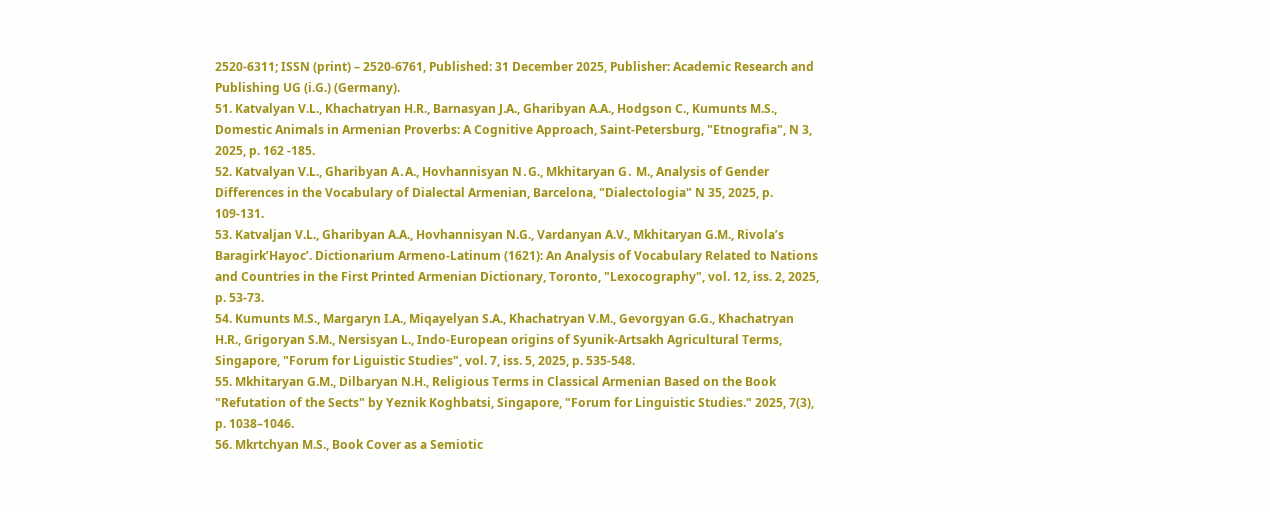2520-6311; ISSN (print) – 2520-6761, Published: 31 December 2025, Publisher: Academic Research and Publishing UG (i.G.) (Germany).
51. Katvalyan V.L., Khachatryan H.R., Barnasyan J.A., Gharibyan A.A., Hodgson C., Kumunts M.S., Domestic Animals in Armenian Proverbs: A Cognitive Approach, Saint-Petersburg, "Etnografia", N 3, 2025, p. 162 -185.
52. Katvalyan V.L., Gharibyan A․A., Hovhannisyan N․G., Mkhitaryan G․ M., Analysis of Gender Differences in the Vocabulary of Dialectal Armenian, Barcelona, "Dialectologia" N 35, 2025, p. 109-131.
53. Katvaljan V.L., Gharibyan A.A., Hovhannisyan N.G., Vardanyan A.V., Mkhitaryan G.M., Rivola’s Baragirk’Hayoc’. Dictionarium Armeno-Latinum (1621): An Analysis of Vocabulary Related to Nations and Countries in the First Printed Armenian Dictionary, Toronto, "Lexocography", vol. 12, iss. 2, 2025, p. 53-73.
54. Kumunts M.S., Margaryn I.A., Miqayelyan S.A., Khachatryan V.M., Gevorgyan G.G., Khachatryan H.R., Grigoryan S.M., Nersisyan L., Indo-European origins of Syunik-Artsakh Agricultural Terms, Singapore, "Forum for Liguistic Studies", vol. 7, iss. 5, 2025, p. 535-548.
55. Mkhitaryan G.M., Dilbaryan N.H., Religious Terms in Classical Armenian Based on the Book "Refutation of the Sects" by Yeznik Koghbatsi, Singapore, "Forum for Linguistic Studies." 2025, 7(3), p. 1038–1046.
56. Mkrtchyan M.S., Book Cover as a Semiotic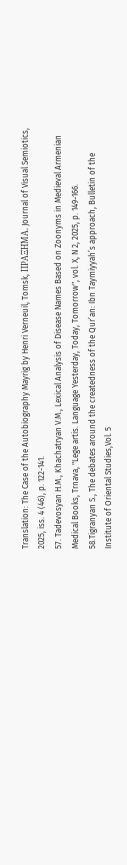Translation: The Case of the Autobiography Mayrig by Henri Verneuil, Tomsk, ΠΡΑΞΗMΑ. Journal of Visual Semiotics, 2025, iss. 4 (46), p. 122-141.
57. Tadevosyan H.M., Khachatryan V.M., Lexical Analysis of Disease Names Based on Zoonyms in Medieval Armenian Medical Books, Trnava, "Lege artis. Language Yesterday, Today, Tomorrow", vol. X, N 2, 2025, p. 149-166.
58.Tigranyan S., The debates around the createdness of the Qur’an: Ibn Taymiyyah’s approach, Bulletin of the Institute of Oriental Studies,Vol. 5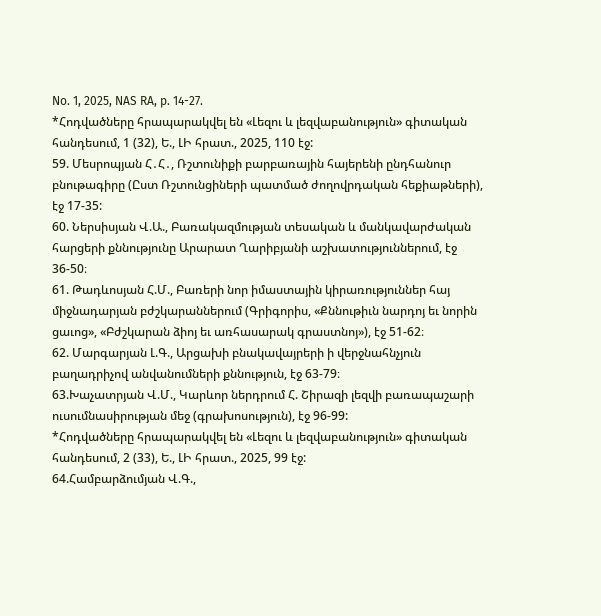No. 1, 2025, NAS RA, p. 14-27.
*Հոդվածները հրապարակվել են «Լեզու և լեզվաբանություն» գիտական հանդեսում, 1 (32), Ե., ԼԻ հրատ., 2025, 110 էջ:
59. Մեսրոպյան Հ․Հ․, Ռշտունիքի բարբառային հայերենի ընդհանուր բնութագիրը (Ըստ Ռշտունցիների պատմած ժողովրդական հեքիաթների), էջ 17-35:
60. Ներսիսյան Վ.Ա., Բառակազմության տեսական և մանկավարժական հարցերի քննությունը Արարատ Ղարիբյանի աշխատություններում, էջ 36-50։
61. Թադևոսյան Հ.Մ., Բառերի նոր իմաստային կիրառություններ հայ միջնադարյան բժշկարաններում (Գրիգորիս, «Քննութիւն նարդոյ եւ նորին ցաւոց», «Բժշկարան ձիոյ եւ առհասարակ գրաստնոյ»), էջ 51-62։
62. Մարգարյան Լ.Գ., Արցախի բնակավայրերի ի վերջնահնչյուն բաղադրիչով անվանումների քննություն, էջ 63-79։
63.Խաչատրյան Վ.Մ., Կարևոր ներդրում Հ. Շիրազի լեզվի բառապաշարի ուսումնասիրության մեջ (գրախոսություն), էջ 96-99:
*Հոդվածները հրապարակվել են «Լեզու և լեզվաբանություն» գիտական հանդեսում, 2 (33), Ե., ԼԻ հրատ., 2025, 99 էջ:
64.Համբարձումյան Վ.Գ.,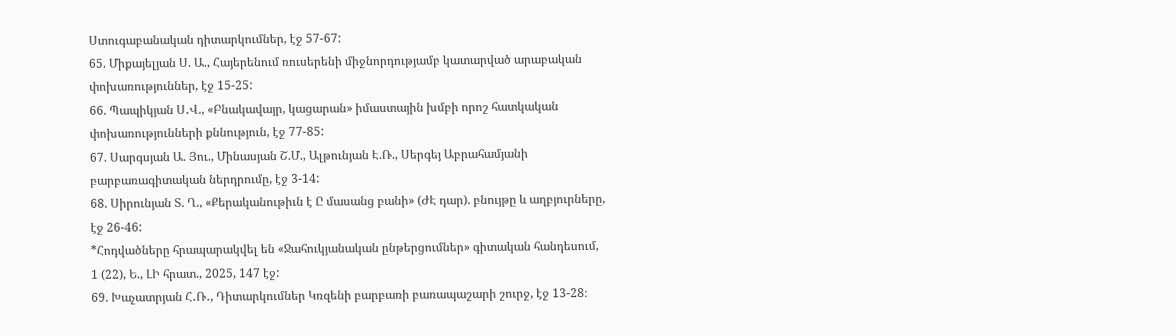Ստուգաբանական դիտարկումներ, էջ 57-67:
65. Միքայելյան Ս. Ա., Հայերենում ռուսերենի միջնորդությամբ կատարված արաբական փոխառություններ, էջ 15-25:
66. Պապիկյան Ս․Վ., «Բնակավայր, կացարան» իմաստային խմբի որոշ հատկական փոխառությունների քննություն, էջ 77-85:
67. Սարգսյան Ա. Յու., Մինասյան Շ.Մ., Ալթունյան Է.Ռ., Սերգեյ Աբրահամյանի բարբառագիտական ներդրումը, էջ 3-14:
68. Սիրունյան Տ. Ղ., «Քերականութիւն է Ը մասանց բանի» (ԺԷ դար). բնույթը և աղբյուրները, էջ 26-46:
*Հոդվածները հրապարակվել են «Ջահուկյանական ընթերցումներ» գիտական հանդեսում, 1 (22), Ե., ԼԻ հրատ., 2025, 147 էջ:
69. Խաչատրյան Հ․Ռ․, Դիտարկումներ Կռզենի բարբառի բառապաշարի շուրջ, էջ 13-28։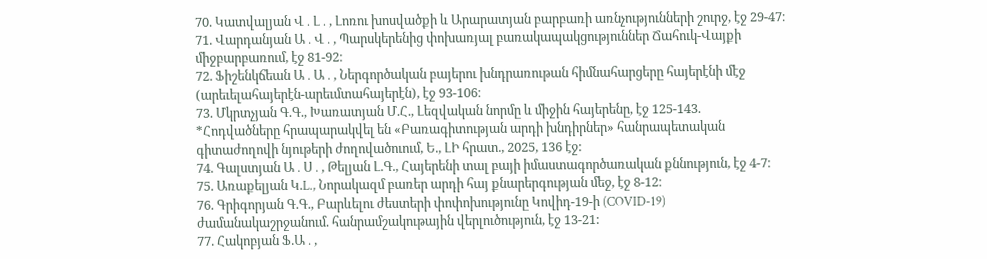70. Կատվալյան Վ․Լ․, Լոռու խոսվածքի և Արարատյան բարբառի առնչությունների շուրջ, էջ 29-47։
71. Վարդանյան Ա․Վ․, Պարսկերենից փոխառյալ բառակապակցություններ Ճահուկ-Վայքի միջբարբառում, էջ 81-92։
72. Ֆիշենկճեան Ա․Ա․, Ներգործական բայերու խնդրառութան հիմնահարցերը հայերէնի մէջ (արեւելահայերէն-արեւմտահայերէն), էջ 93-106։
73. Մկրտչյան Գ.Գ., Խառատյան Մ.Հ., Լեզվական նորմը և միջին հայերենը, էջ 125-143.
*Հոդվածները հրապարակվել են «Բառագիտության արդի խնդիրներ» հանրապետական գիտաժողովի նյութերի ժողովածուում, Ե., ԼԻ հրատ., 2025, 136 էջ:
74. Գալստյան Ա․Ս․, Թելյան Լ.Գ., Հայերենի տալ բայի իմաստագործառական քննություն, էջ 4-7։
75. Առաքելյան Կ.L., Նորակազմ բառեր արդի հայ քնարերգության մեջ, էջ 8-12։
76. Գրիգորյան Գ.Գ., Բարևելու ժեստերի փոփոխությունը Կովիդ-19-ի (COVID-19) ժամանակաշրջանում. հանրամշակութային վերլուծություն, էջ 13-21:
77. Հակոբյան Ֆ.Ա․,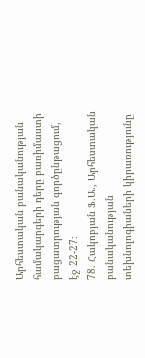Արհեստական բանականության համակարգերի դերը բառիմաստի բացատրության գործընթացում, էջ 22-27։
78. Հակոբյան Ֆ.Ա., Արհեստական բանականության տեխնոլոգիաների կիրառությունը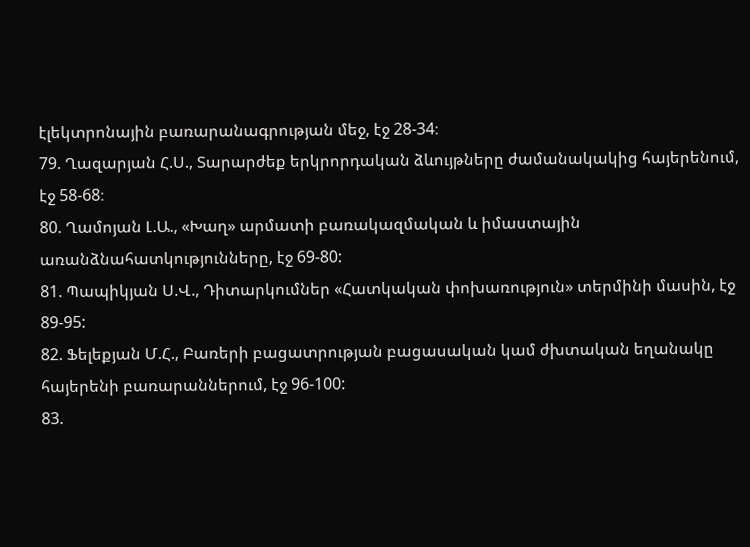էլեկտրոնային բառարանագրության մեջ, էջ 28-34։
79. Ղազարյան Հ.Ս., Տարարժեք երկրորդական ձևույթները ժամանակակից հայերենում, էջ 58-68։
80. Ղամոյան Լ.Ա., «Խաղ» արմատի բառակազմական և իմաստային առանձնահատկությունները, էջ 69-80:
81. Պապիկյան Ս.Վ., Դիտարկումներ «Հատկական փոխառություն» տերմինի մասին, էջ 89-95:
82. Ֆելեքյան Մ.Հ., Բառերի բացատրության բացասական կամ ժխտական եղանակը հայերենի բառարաններում, էջ 96-100:
83.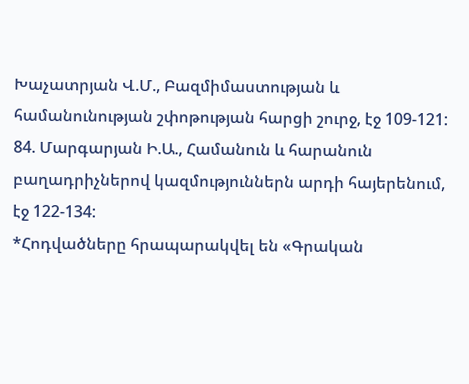Խաչատրյան Վ.Մ., Բազմիմաստության և համանունության շփոթության հարցի շուրջ, էջ 109-121:
84. Մարգարյան Ի.Ա., Համանուն և հարանուն բաղադրիչներով կազմություններն արդի հայերենում, էջ 122-134:
*Հոդվածները հրապարակվել են «Գրական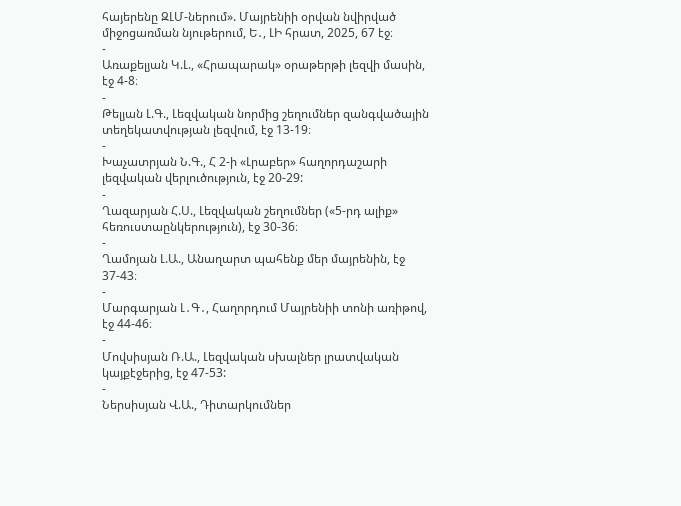հայերենը ԶԼՄ-ներում». Մայրենիի օրվան նվիրված միջոցառման նյութերում, Ե․, ԼԻ հրատ, 2025, 67 էջ։
-
Առաքելյան Կ.Լ., «Հրապարակ» օրաթերթի լեզվի մասին, էջ 4-8։
-
Թելյան Լ.Գ., Լեզվական նորմից շեղումներ զանգվածային տեղեկատվության լեզվում, էջ 13-19։
-
Խաչատրյան Ն.Գ., Հ 2-ի «Լրաբեր» հաղորդաշարի լեզվական վերլուծություն, էջ 20-29:
-
Ղազարյան Հ.Ս., Լեզվական շեղումներ («5-րդ ալիք» հեռուստաընկերություն), էջ 30-36։
-
Ղամոյան Լ.Ա., Անաղարտ պահենք մեր մայրենին, էջ 37-43։
-
Մարգարյան Լ․Գ․, Հաղորդում Մայրենիի տոնի առիթով, էջ 44-46։
-
Մովսիսյան Ռ.Ա., Լեզվական սխալներ լրատվական կայքէջերից, էջ 47-53:
-
Ներսիսյան Վ.Ա., Դիտարկումներ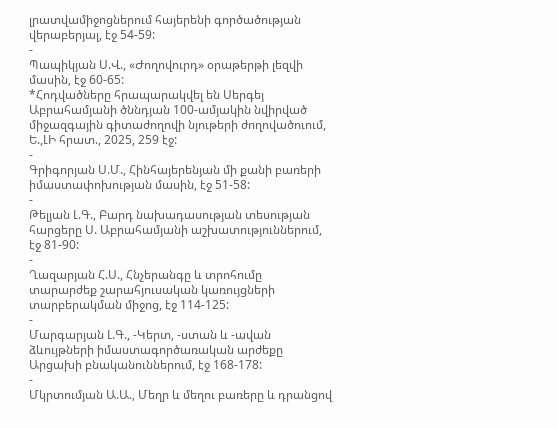լրատվամիջոցներում հայերենի գործածության վերաբերյալ, էջ 54-59:
-
Պապիկյան Ս.Վ., «Ժողովուրդ» օրաթերթի լեզվի մասին, էջ 60-65:
*Հոդվածները հրապարակվել են Սերգեյ Աբրահամյանի ծննդյան 100-ամյակին նվիրված միջազգային գիտաժողովի նյութերի ժողովածուում, Ե.,ԼԻ հրատ., 2025, 259 էջ:
-
Գրիգորյան Ս.Մ., Հինհայերենյան մի քանի բառերի իմաստափոխության մասին, էջ 51-58:
-
Թելյան Լ.Գ., Բարդ նախադասության տեսության հարցերը Ս. Աբրահամյանի աշխատություններում, էջ 81-90:
-
Ղազարյան Հ.Ս., Հնչերանգը և տրոհումը տարարժեք շարահյուսական կառույցների տարբերակման միջոց, էջ 114-125:
-
Մարգարյան Լ.Գ., -Կերտ, -ստան և -ավան ձևույթների իմաստագործառական արժեքը Արցախի բնականուններում, էջ 168-178:
-
Մկրտումյան Ա.Ա., Մեղր և մեղու բառերը և դրանցով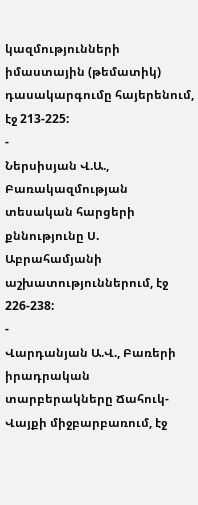կազմությունների իմաստային (թեմատիկ) դասակարգումը հայերենում, էջ 213-225:
-
Ներսիսյան Վ.Ա., Բառակազմության տեսական հարցերի քննությունը Ս. Աբրահամյանի աշխատություններում, էջ 226-238:
-
Վարդանյան Ա.Վ., Բառերի իրադրական տարբերակները Ճահուկ-Վայքի միջբարբառում, էջ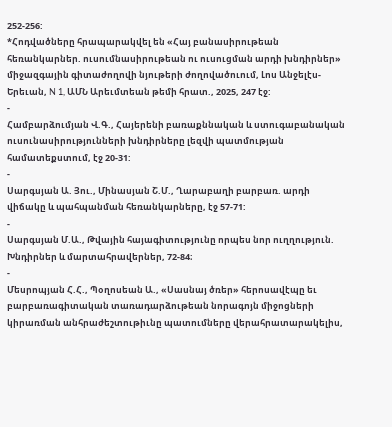252-256:
*Հոդվածները հրապարակվել են «Հայ բանասիրութեան հեռանկարներ. ուսումնասիրութեան ու ուսուցման արդի խնդիրներ» միջազգային գիտաժողովի նյութերի ժողովածուում, Լոս Անջելէս-Երեւան, N 1, ԱՄՆ Արեւմտեան թեմի հրատ., 2025, 247 էջ:
-
Համբարձումյան Վ.Գ., Հայերենի բառաքննական և ստուգաբանական ուսունասիրությունների խնդիրները լեզվի պատմության համատեքստում, էջ 20-31:
-
Սարգսյան Ա. Յու., Մինասյան Շ.Մ., Ղարաբաղի բարբառ. արդի վիճակը և պահպանման հեռանկարները, էջ 57-71:
-
Սարգսյան Մ.Ա., Թվային հայագիտությունը որպես նոր ուղղություն. Խնդիրներ և մարտահրավերներ, 72-84։
-
Մեսրոպյան Հ.Հ., Պօղոսեան Ա., «Սասնայ ծռեր» հերոսավէպը եւ բարբառագիտական տառադարձութեան նորագոյն միջոցների կիրառման անհրաժեշտութիւնը պատումները վերահրատարակելիս,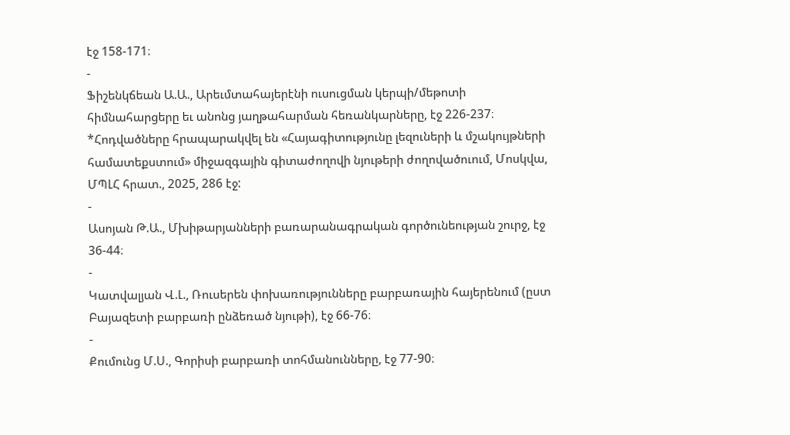էջ 158-171։
-
Ֆիշենկճեան Ա.Ա., Արեւմտահայերէնի ուսուցման կերպի/մեթոտի հիմնահարցերը եւ անոնց յաղթահարման հեռանկարները, էջ 226-237։
*Հոդվածները հրապարակվել են «Հայագիտությունը լեզուների և մշակույթների համատեքստում» միջազգային գիտաժողովի նյութերի ժողովածուում, Մոսկվա, ՄՊԼՀ հրատ., 2025, 286 էջ:
-
Ասոյան Թ.Ա., Մխիթարյանների բառարանագրական գործունեության շուրջ, էջ 36-44։
-
Կատվալյան Վ.Լ., Ռուսերեն փոխառությունները բարբառային հայերենում (ըստ Բայազետի բարբառի ընձեռած նյութի), էջ 66-76։
-
Քումունց Մ.Ս., Գորիսի բարբառի տոհմանունները, էջ 77-90։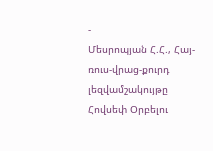-
Մեսրոպյան Հ.Հ., Հայ-ռուս-վրաց-քուրդ լեզվամշակույթը Հովսեփ Օրբելու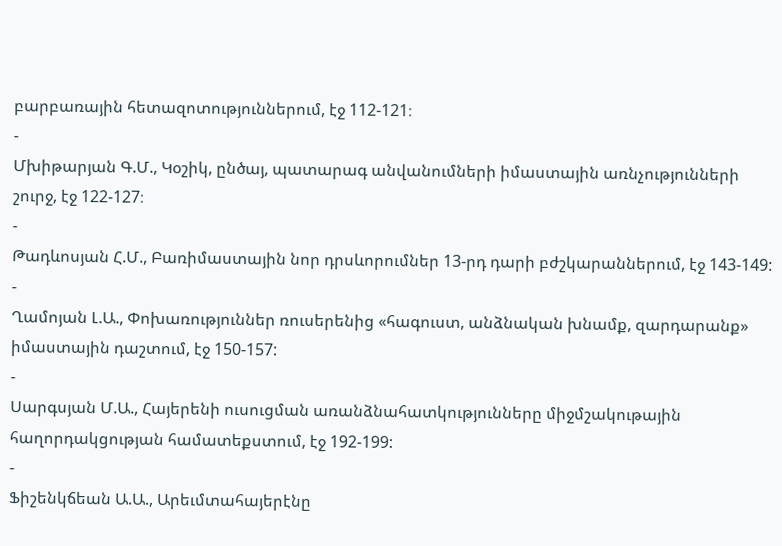բարբառային հետազոտություններում, էջ 112-121։
-
Մխիթարյան Գ.Մ., Կօշիկ, ընծայ, պատարագ անվանումների իմաստային առնչությունների շուրջ, էջ 122-127։
-
Թադևոսյան Հ.Մ., Բառիմաստային նոր դրսևորումներ 13-րդ դարի բժշկարաններում, էջ 143-149:
-
Ղամոյան Լ.Ա., Փոխառություններ ռուսերենից «հագուստ, անձնական խնամք, զարդարանք» իմաստային դաշտում, էջ 150-157:
-
Սարգսյան Մ.Ա., Հայերենի ուսուցման առանձնահատկությունները միջմշակութային հաղորդակցության համատեքստում, էջ 192-199:
-
Ֆիշենկճեան Ա.Ա., Արեւմտահայերէնը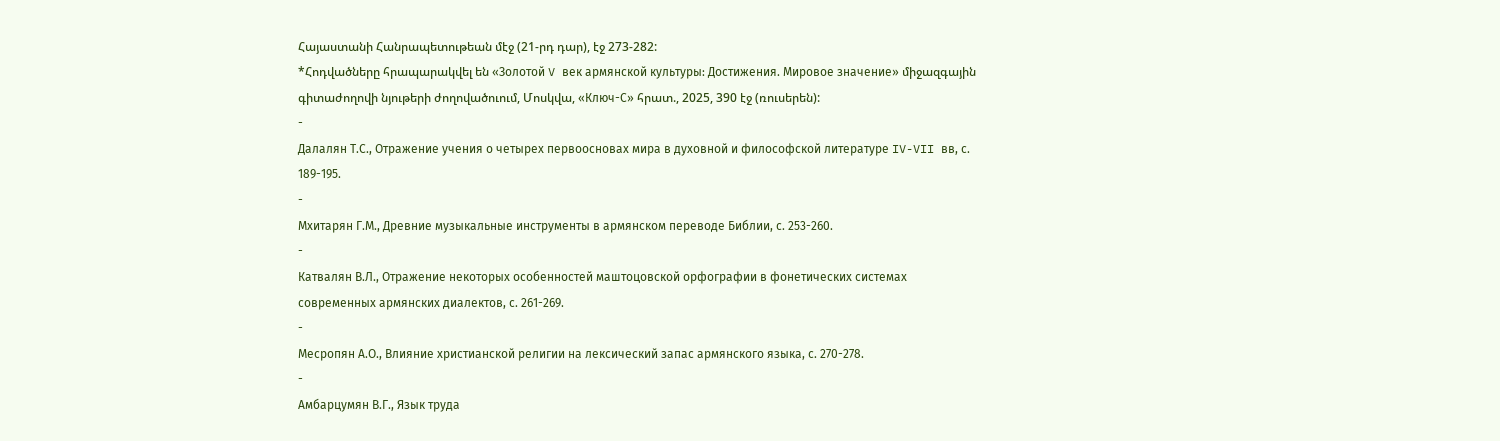Հայաստանի Հանրապետութեան մէջ (21-րդ դար), էջ 273-282:
*Հոդվածները հրապարակվել են «Золотой V век армянской культуры: Достижения. Мировое значение» միջազգային գիտաժողովի նյութերի ժողովածուում, Մոսկվա, «Ключ-С» հրատ., 2025, 390 էջ (ռուսերեն):
-
Далалян Т.С., Oтражение учения о четырех первоосновах мира в духовной и философской литературе IV-VII вв, с. 189-195.
-
Мхитарян Г.М., Древние музыкальные инструменты в армянском переводе Библии, с. 253-260.
-
Катвалян В.Л., Отражение некоторых особенностей маштоцовской орфографии в фонетических системах современных армянских диалектов, с. 261-269.
-
Месропян А.О., Влияние христианской религии на лексический запас армянского языка, с. 270-278.
-
Амбарцумян В.Г., Язык труда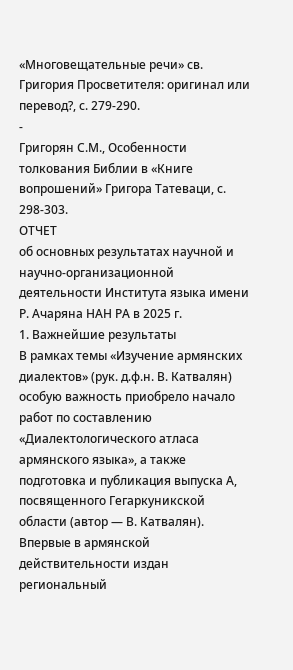«Многовещательные речи» св. Григория Просветителя: оригинал или перевод?, с. 279-290.
-
Григорян С.М., Особенности толкования Библии в «Книге вопрошений» Григора Татеваци, с. 298-303.
ОТЧЕТ
об основных результатах научной и научно-организационной деятельности Института языка имени Р. Ачаряна НАН РА в 2025 г.
1. Важнейшие результаты
В рамках темы «Изучение армянских диалектов» (рук. д.ф.н. В. Катвалян) особую важность приобрело начало работ по составлению «Диалектологического атласа армянского языка», а также подготовка и публикация выпуска А, посвященного Гегаркуникской области (автор — В. Катвалян). Впервые в армянской действительности издан региональный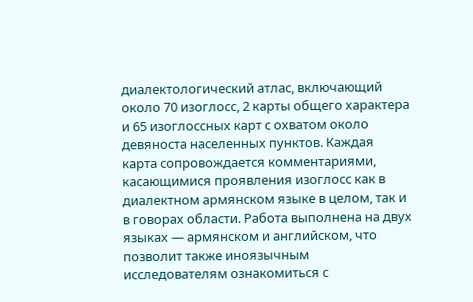диалектологический атлас, включающий около 70 изоглосс, 2 карты общего характера и 65 изоглоссных карт с охватом около девяноста населенных пунктов. Каждая карта сопровождается комментариями, касающимися проявления изоглосс как в диалектном армянском языке в целом, так и в говорах области. Работа выполнена на двух языках — армянском и английском, что позволит также иноязычным исследователям ознакомиться с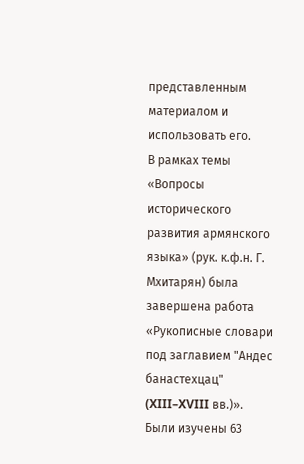представленным материалом и использовать его.
В рамках темы «Вопросы исторического развития армянского языка» (рук. к.ф.н. Г. Мхитарян) была завершена работа «Рукописные словари под заглавием "Андес банастехцац" (XIII–XVIII вв.)». Были изучены 63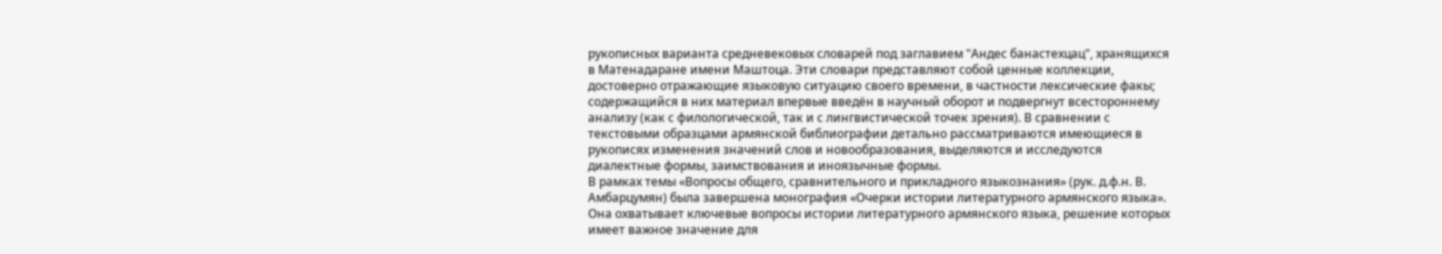рукописных варианта средневековых словарей под заглавием "Андес банастехцац", хранящихся в Матенадаране имени Маштоца. Эти словари представляют собой ценные коллекции, достоверно отражающие языковую ситуацию своего времени, в частности лексические факы; содержащийся в них материал впервые введён в научный оборот и подвергнут всестороннему анализу (как с филологической, так и с лингвистической точек зрения). В сравнении с текстовыми образцами армянской библиографии детально рассматриваются имеющиеся в рукописях изменения значений слов и новообразования, выделяются и исследуются диалектные формы, заимствования и иноязычные формы.
В рамках темы «Вопросы общего, сравнительного и прикладного языкознания» (рук. д.ф.н. В. Амбарцумян) была завершена монография «Очерки истории литературного армянского языка». Она охватывает ключевые вопросы истории литературного армянского языка, решение которых имеет важное значение для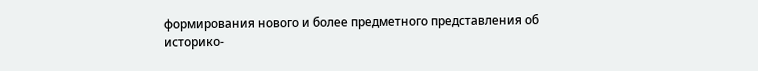формирования нового и более предметного представления об историко-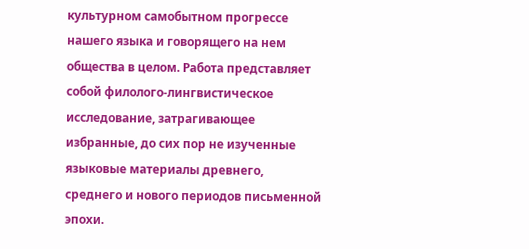культурном самобытном прогрессе нашего языка и говорящего на нем общества в целом. Работа представляет собой филолого-лингвистическое исследование, затрагивающее избранные, до сих пор не изученные языковые материалы древнего, среднего и нового периодов письменной эпохи.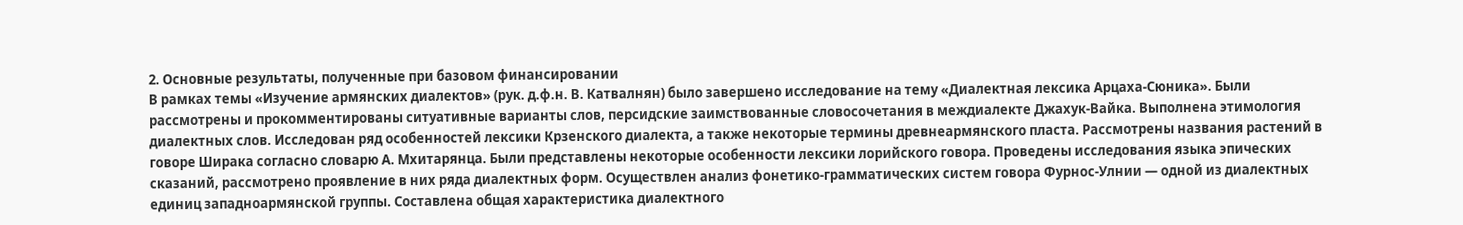2. Основные результаты, полученные при базовом финансировании
В рамках темы «Изучение армянских диалектов» (рук. д.ф.н. В. Катвалнян) было завершено исследование на тему «Диалектная лексика Арцаха-Сюника». Были рассмотрены и прокомментированы ситуативные варианты слов, персидские заимствованные словосочетания в междиалекте Джахук-Вайка. Выполнена этимология диалектных слов. Исследован ряд особенностей лексики Крзенского диалекта, а также некоторые термины древнеармянского пласта. Рассмотрены названия растений в говоре Ширака согласно словарю А. Мхитарянца. Были представлены некоторые особенности лексики лорийского говора. Проведены исследования языка эпических сказаний, рассмотрено проявление в них ряда диалектных форм. Осуществлен анализ фонетико-грамматических систем говора Фурнос-Улнии — одной из диалектных единиц западноармянской группы. Составлена общая характеристика диалектного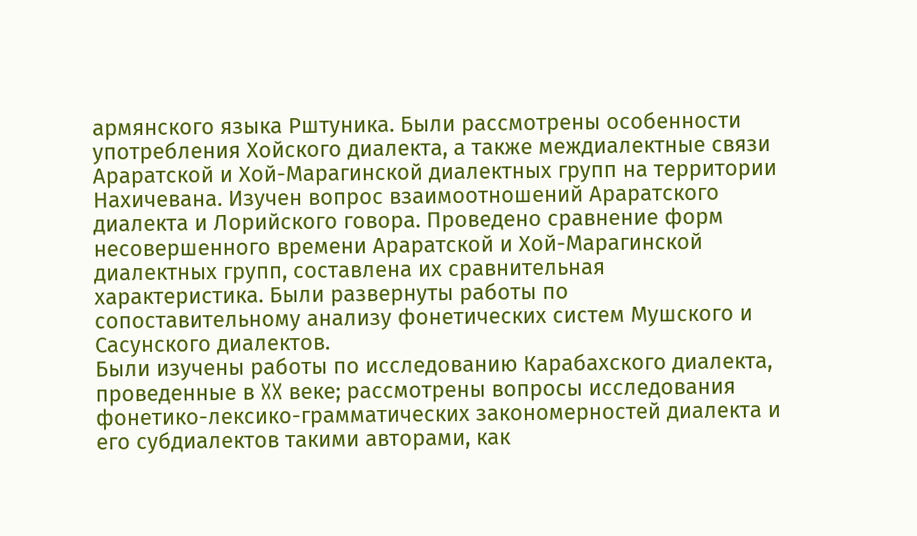армянского языка Рштуника. Были рассмотрены особенности употребления Хойского диалекта, а также междиалектные связи Араратской и Хой-Марагинской диалектных групп на территории Нахичевана. Изучен вопрос взаимоотношений Араратского диалекта и Лорийского говора. Проведено сравнение форм несовершенного времени Араратской и Хой-Марагинской диалектных групп, составлена их сравнительная характеристика. Были развернуты работы по сопоставительному анализу фонетических систем Мушского и Сасунского диалектов.
Были изучены работы по исследованию Карабахского диалекта, проведенные в XX веке; рассмотрены вопросы исследования фонетико-лексико-грамматических закономерностей диалекта и его субдиалектов такими авторами, как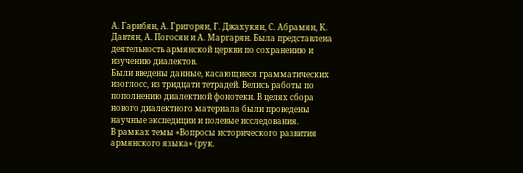А. Гарибян, А. Григорян, Г. Джахукян, С. Абрамян, К. Давтян, А. Погосян и А. Маргарян. Была представлена деятельность армянской церкви по сохранению и изучению диалектов.
Были введены данные, касающиеся грамматических изоглосс, из тридцати тетрадей. Велись работы по пополнению диалектной фонотеки. В целях сбора нового диалектного материала были проведены научные экспедиции и полевые исследования.
В рамках темы «Вопросы исторического развития армянского языка» (рук.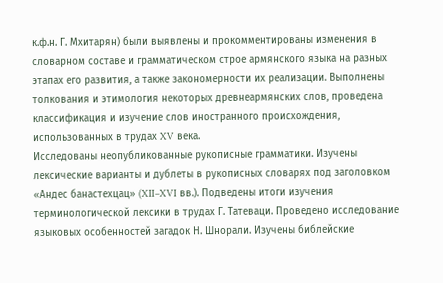к.ф.н. Г. Мхитарян) были выявлены и прокомментированы изменения в словарном составе и грамматическом строе армянского языка на разных этапах его развития, а также закономерности их реализации. Выполнены толкования и этимология некоторых древнеармянских слов, проведена классификация и изучение слов иностранного происхождения, использованных в трудах XV века.
Исследованы неопубликованные рукописные грамматики. Изучены лексические варианты и дублеты в рукописных словарях под заголовком «Андес банастехцац» (XII–XVI вв.). Подведены итоги изучения терминологической лексики в трудах Г. Татеваци. Проведено исследование языковых особенностей загадок Н. Шнорали. Изучены библейские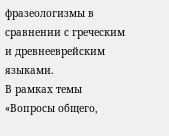фразеологизмы в сравнении с греческим и древнееврейским языками.
В рамках темы «Вопросы общего,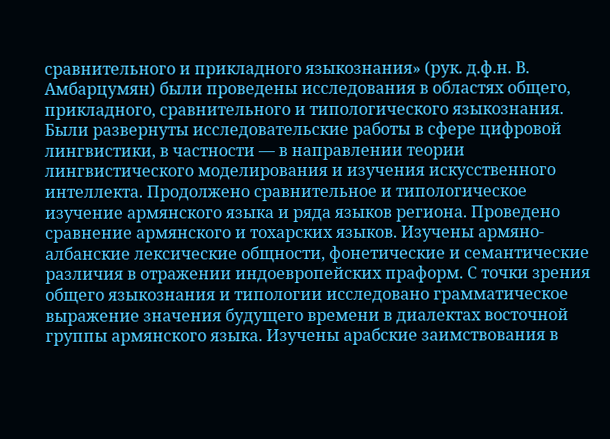сравнительного и прикладного языкознания» (рук. д.ф.н. В. Амбарцумян) были проведены исследования в областях общего, прикладного, сравнительного и типологического языкознания. Были развернуты исследовательские работы в сфере цифровой лингвистики, в частности — в направлении теории лингвистического моделирования и изучения искусственного интеллекта. Продолжено сравнительное и типологическое изучение армянского языка и ряда языков региона. Проведено сравнение армянского и тохарских языков. Изучены армяно-албанские лексические общности, фонетические и семантические различия в отражении индоевропейских праформ. С точки зрения общего языкознания и типологии исследовано грамматическое выражение значения будущего времени в диалектах восточной группы армянского языка. Изучены арабские заимствования в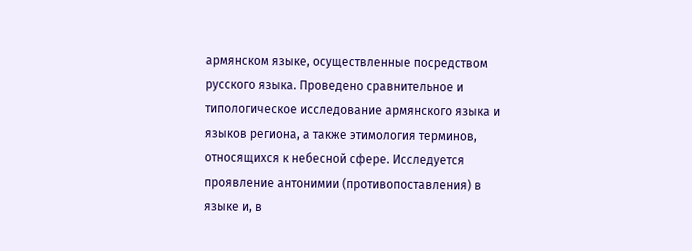армянском языке, осуществленные посредством русского языка. Проведено сравнительное и типологическое исследование армянского языка и языков региона, а также этимология терминов, относящихся к небесной сфере. Исследуется проявление антонимии (противопоставления) в языке и, в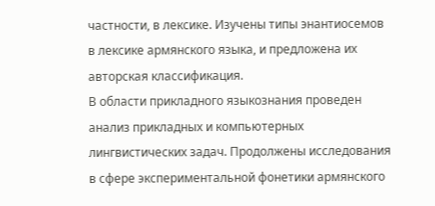частности, в лексике. Изучены типы энантиосемов в лексике армянского языка, и предложена их авторская классификация.
В области прикладного языкознания проведен анализ прикладных и компьютерных лингвистических задач. Продолжены исследования в сфере экспериментальной фонетики армянского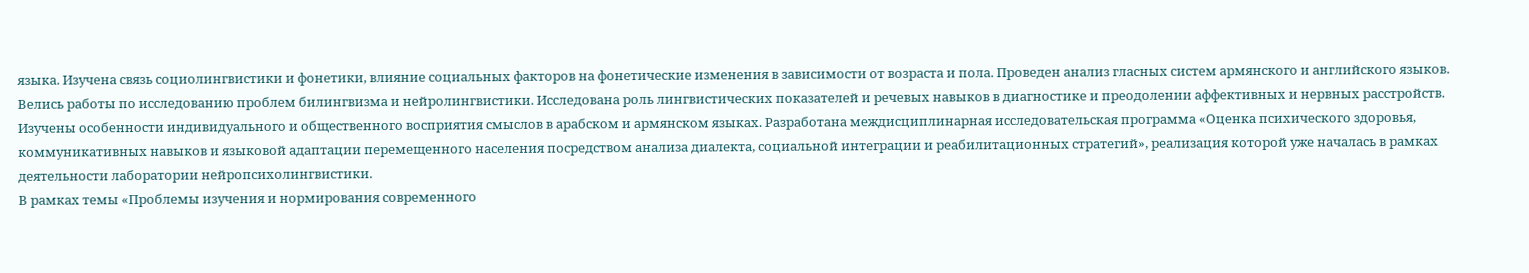языка. Изучена связь социолингвистики и фонетики, влияние социальных факторов на фонетические изменения в зависимости от возраста и пола. Проведен анализ гласных систем армянского и английского языков. Велись работы по исследованию проблем билингвизма и нейролингвистики. Исследована роль лингвистических показателей и речевых навыков в диагностике и преодолении аффективных и нервных расстройств. Изучены особенности индивидуального и общественного восприятия смыслов в арабском и армянском языках. Разработана междисциплинарная исследовательская программа «Оценка психического здоровья, коммуникативных навыков и языковой адаптации перемещенного населения посредством анализа диалекта, социальной интеграции и реабилитационных стратегий», реализация которой уже началась в рамках деятельности лаборатории нейропсихолингвистики.
В рамках темы «Проблемы изучения и нормирования современного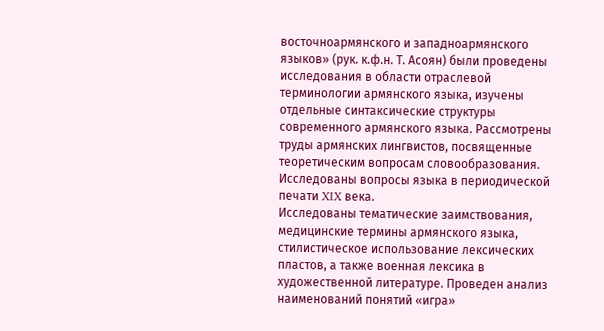восточноармянского и западноармянского языков» (рук. к.ф.н. Т. Асоян) были проведены исследования в области отраслевой терминологии армянского языка, изучены отдельные синтаксические структуры современного армянского языка. Рассмотрены труды армянских лингвистов, посвященные теоретическим вопросам словообразования. Исследованы вопросы языка в периодической печати XIX века.
Исследованы тематические заимствования, медицинские термины армянского языка, стилистическое использование лексических пластов, а также военная лексика в художественной литературе. Проведен анализ наименований понятий «игра»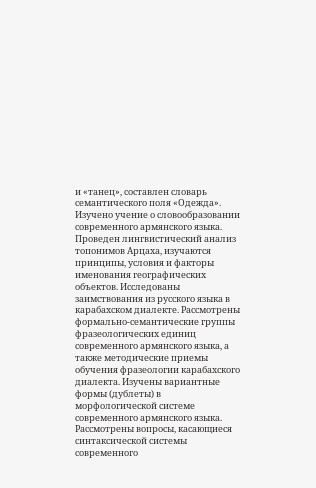и «танец», составлен словарь семантического поля «Одежда». Изучено учение о словообразовании современного армянского языка. Проведен лингвистический анализ топонимов Арцаха, изучаются принципы, условия и факторы именования географических объектов. Исследованы заимствования из русского языка в карабахском диалекте. Рассмотрены формально-семантические группы фразеологических единиц современного армянского языка, а также методические приемы обучения фразеологии карабахского диалекта. Изучены вариантные формы (дублеты) в морфологической системе современного армянского языка. Рассмотрены вопросы, касающиеся синтаксической системы современного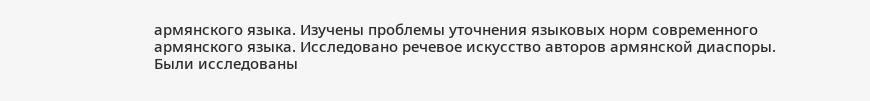армянского языка. Изучены проблемы уточнения языковых норм современного армянского языка. Исследовано речевое искусство авторов армянской диаспоры.
Были исследованы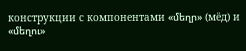конструкции с компонентами «մեղր» (мёд) и «մեղու»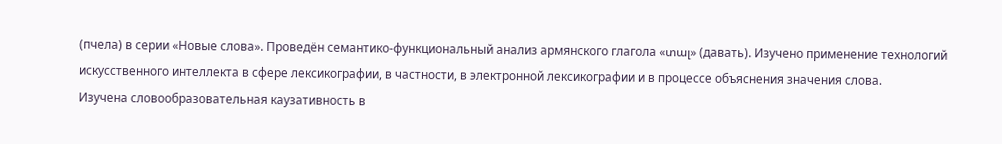(пчела) в серии «Новые слова». Проведён семантико-функциональный анализ армянского глагола «տալ» (давать). Изучено применение технологий искусственного интеллекта в сфере лексикографии, в частности, в электронной лексикографии и в процессе объяснения значения слова.
Изучена словообразовательная каузативность в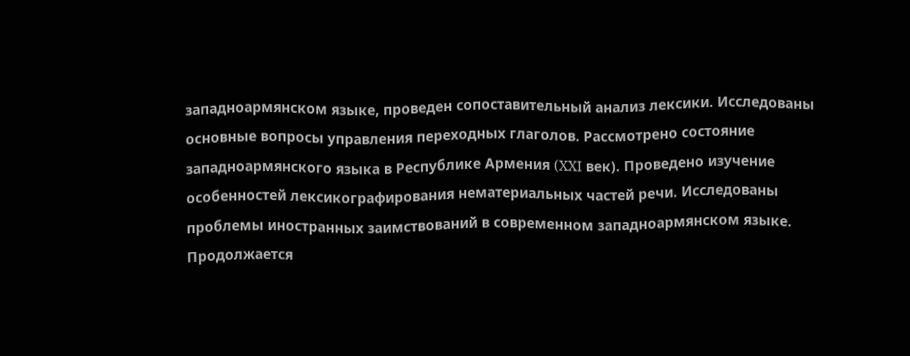западноармянском языке, проведен сопоставительный анализ лексики. Исследованы основные вопросы управления переходных глаголов. Рассмотрено состояние западноармянского языка в Республике Армения (XXI век). Проведено изучение особенностей лексикографирования нематериальных частей речи. Исследованы проблемы иностранных заимствований в современном западноармянском языке. Продолжается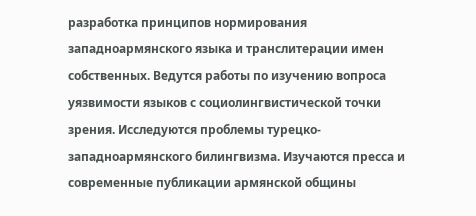разработка принципов нормирования западноармянского языка и транслитерации имен собственных. Ведутся работы по изучению вопроса уязвимости языков с социолингвистической точки зрения. Исследуются проблемы турецко-западноармянского билингвизма. Изучаются пресса и современные публикации армянской общины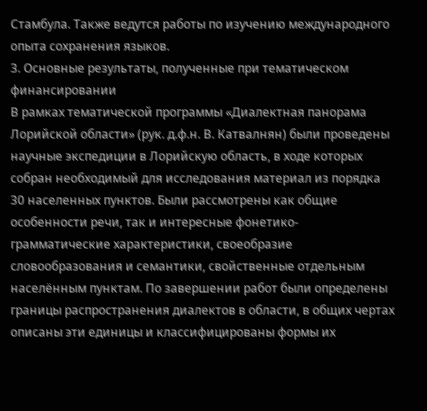Стамбула. Также ведутся работы по изучению международного опыта сохранения языков.
3. Основные результаты, полученные при тематическом финансировании
В рамках тематической программы «Диалектная панорама Лорийской области» (рук. д.ф.н. В. Катвалнян) были проведены научные экспедиции в Лорийскую область, в ходе которых собран необходимый для исследования материал из порядка 30 населенных пунктов. Были рассмотрены как общие особенности речи, так и интересные фонетико-грамматические характеристики, своеобразие словообразования и семантики, свойственные отдельным населённым пунктам. По завершении работ были определены границы распространения диалектов в области, в общих чертах описаны эти единицы и классифицированы формы их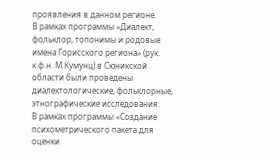проявления в данном регионе.
В рамках программы «Диалект, фольклор, топонимы и родовые имена Горисского региона» (рук. к.ф.н. М.Кумунц) в Сюникской области были проведены диалектологические, фольклорные, этнографические исследования.
В рамках программы «Создание психометрического пакета для оценки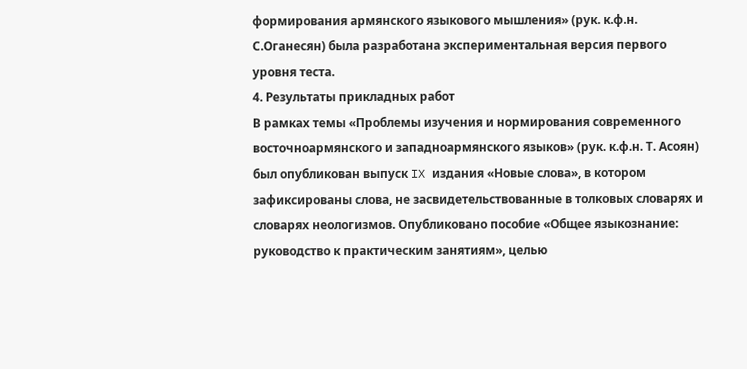формирования армянского языкового мышления» (рук. к.ф.н. С.Оганесян) была разработана экспериментальная версия первого уровня теста.
4. Результаты прикладных работ
В рамках темы «Проблемы изучения и нормирования современного восточноармянского и западноармянского языков» (рук. к.ф.н. Т. Асоян) был опубликован выпуск IX издания «Новые слова», в котором зафиксированы слова, не засвидетельствованные в толковых словарях и словарях неологизмов. Опубликовано пособие «Общее языкознание: руководство к практическим занятиям», целью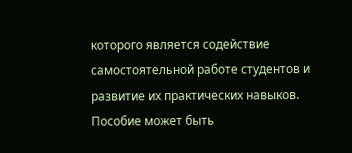которого является содействие самостоятельной работе студентов и развитие их практических навыков. Пособие может быть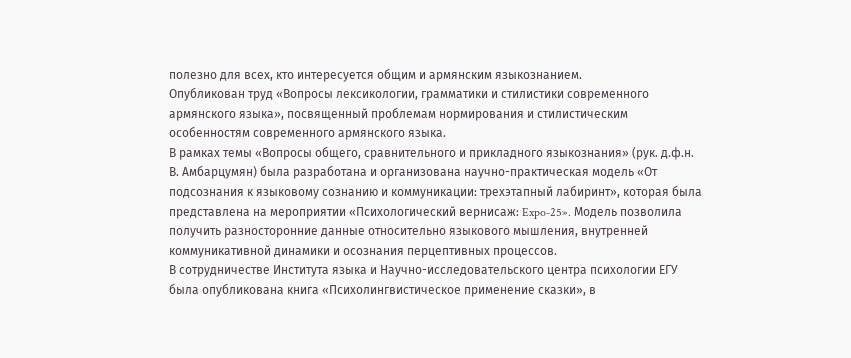полезно для всех, кто интересуется общим и армянским языкознанием.
Опубликован труд «Вопросы лексикологии, грамматики и стилистики современного армянского языка», посвященный проблемам нормирования и стилистическим особенностям современного армянского языка.
В рамках темы «Вопросы общего, сравнительного и прикладного языкознания» (рук. д.ф.н. В. Амбарцумян) была разработана и организована научно-практическая модель «От подсознания к языковому сознанию и коммуникации: трехэтапный лабиринт», которая была представлена на мероприятии «Психологический вернисаж: Expo-25». Модель позволила получить разносторонние данные относительно языкового мышления, внутренней коммуникативной динамики и осознания перцептивных процессов.
В сотрудничестве Института языка и Научно-исследовательского центра психологии ЕГУ была опубликована книга «Психолингвистическое применение сказки», в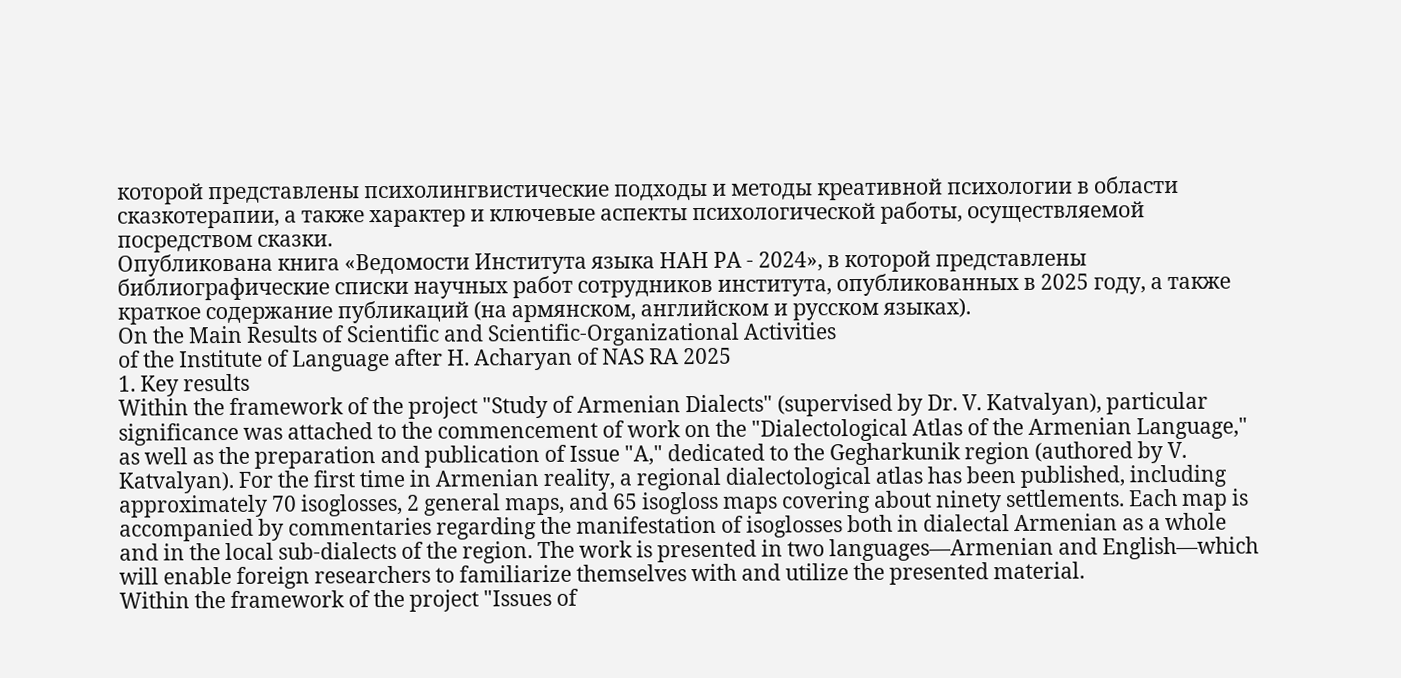которой представлены психолингвистические подходы и методы креативной психологии в области сказкотерапии, а также характер и ключевые аспекты психологической работы, осуществляемой посредством сказки.
Опубликована книга «Ведомости Института языка НАН РА - 2024», в которой представлены библиографические списки научных работ сотрудников института, опубликованных в 2025 году, а также краткое содержание публикаций (на армянском, английском и русском языках).
On the Main Results of Scientific and Scientific-Organizational Activities
of the Institute of Language after H. Acharyan of NAS RA 2025
1. Key results
Within the framework of the project "Study of Armenian Dialects" (supervised by Dr. V. Katvalyan), particular significance was attached to the commencement of work on the "Dialectological Atlas of the Armenian Language," as well as the preparation and publication of Issue "A," dedicated to the Gegharkunik region (authored by V. Katvalyan). For the first time in Armenian reality, a regional dialectological atlas has been published, including approximately 70 isoglosses, 2 general maps, and 65 isogloss maps covering about ninety settlements. Each map is accompanied by commentaries regarding the manifestation of isoglosses both in dialectal Armenian as a whole and in the local sub-dialects of the region. The work is presented in two languages—Armenian and English—which will enable foreign researchers to familiarize themselves with and utilize the presented material.
Within the framework of the project "Issues of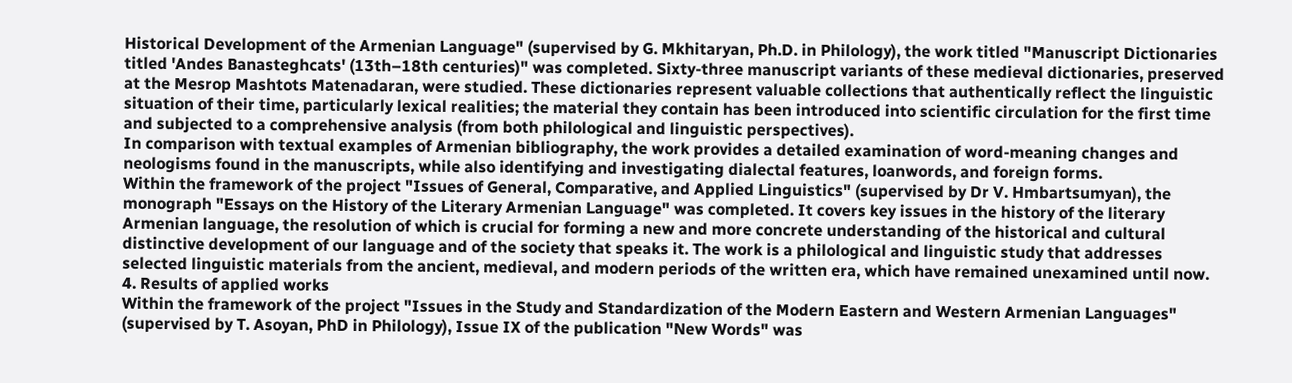Historical Development of the Armenian Language" (supervised by G. Mkhitaryan, Ph.D. in Philology), the work titled "Manuscript Dictionaries titled 'Andes Banasteghcats' (13th–18th centuries)" was completed. Sixty-three manuscript variants of these medieval dictionaries, preserved at the Mesrop Mashtots Matenadaran, were studied. These dictionaries represent valuable collections that authentically reflect the linguistic situation of their time, particularly lexical realities; the material they contain has been introduced into scientific circulation for the first time and subjected to a comprehensive analysis (from both philological and linguistic perspectives).
In comparison with textual examples of Armenian bibliography, the work provides a detailed examination of word-meaning changes and neologisms found in the manuscripts, while also identifying and investigating dialectal features, loanwords, and foreign forms.
Within the framework of the project "Issues of General, Comparative, and Applied Linguistics" (supervised by Dr V. Hmbartsumyan), the monograph "Essays on the History of the Literary Armenian Language" was completed. It covers key issues in the history of the literary Armenian language, the resolution of which is crucial for forming a new and more concrete understanding of the historical and cultural distinctive development of our language and of the society that speaks it. The work is a philological and linguistic study that addresses selected linguistic materials from the ancient, medieval, and modern periods of the written era, which have remained unexamined until now.
4. Results of applied works
Within the framework of the project "Issues in the Study and Standardization of the Modern Eastern and Western Armenian Languages" (supervised by T. Asoyan, PhD in Philology), Issue IX of the publication "New Words" was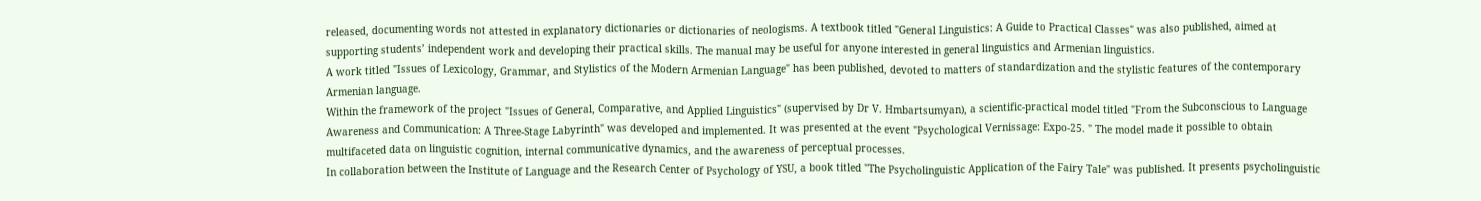released, documenting words not attested in explanatory dictionaries or dictionaries of neologisms. A textbook titled "General Linguistics: A Guide to Practical Classes" was also published, aimed at supporting students’ independent work and developing their practical skills. The manual may be useful for anyone interested in general linguistics and Armenian linguistics.
A work titled "Issues of Lexicology, Grammar, and Stylistics of the Modern Armenian Language" has been published, devoted to matters of standardization and the stylistic features of the contemporary Armenian language.
Within the framework of the project "Issues of General, Comparative, and Applied Linguistics" (supervised by Dr V. Hmbartsumyan), a scientific-practical model titled "From the Subconscious to Language Awareness and Communication: A Three-Stage Labyrinth" was developed and implemented. It was presented at the event "Psychological Vernissage: Expo-25. " The model made it possible to obtain multifaceted data on linguistic cognition, internal communicative dynamics, and the awareness of perceptual processes.
In collaboration between the Institute of Language and the Research Center of Psychology of YSU, a book titled "The Psycholinguistic Application of the Fairy Tale" was published. It presents psycholinguistic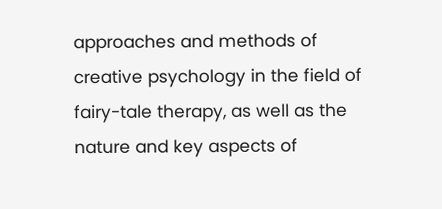approaches and methods of creative psychology in the field of fairy-tale therapy, as well as the nature and key aspects of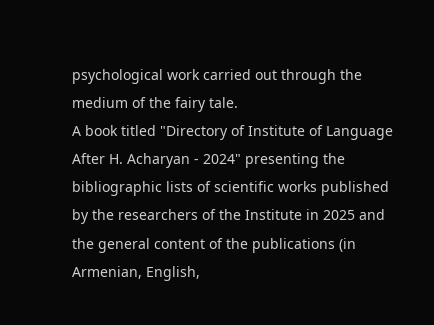psychological work carried out through the medium of the fairy tale.
A book titled "Directory of Institute of Language After H. Acharyan - 2024" presenting the bibliographic lists of scientific works published by the researchers of the Institute in 2025 and the general content of the publications (in Armenian, English,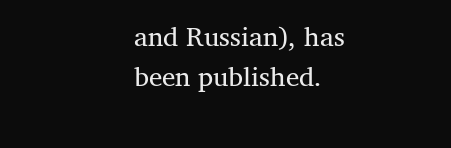and Russian), has been published.